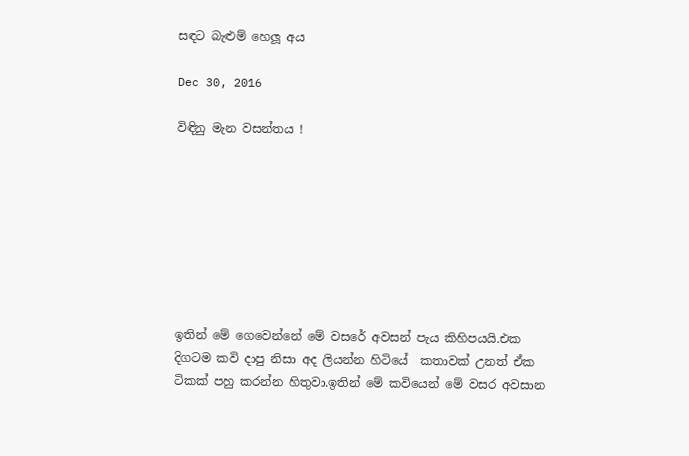සඳට බැළුම් හෙලූ අය

Dec 30, 2016

විඳිනු මැන වසන්තය !








ඉතින් මේ ගෙවෙන්නේ මේ වසරේ අවසන් පැය කිහිපයයි.එක දිගටම කවි දාපු නිසා අද ලියන්න හිටියේ  කතාවක් උනත් ඒක ටිකක් පහු කරන්න හිතුවා.ඉතින් මේ කවියෙන් මේ වසර අවසාන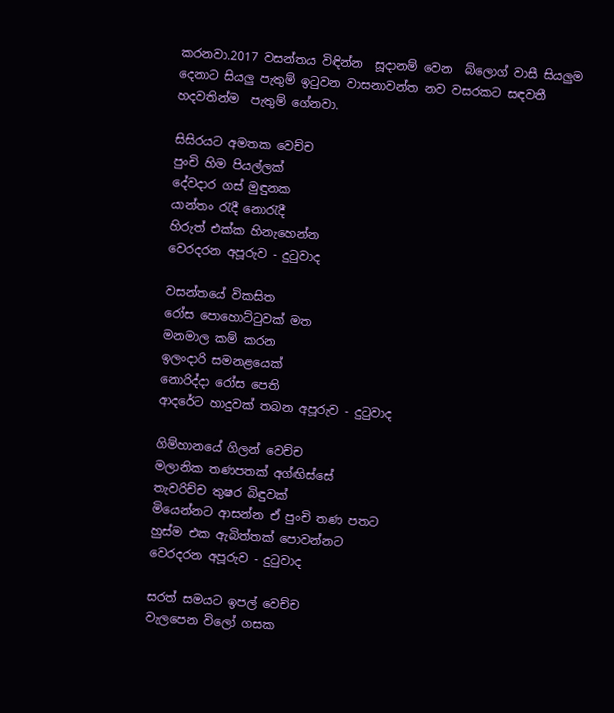කරනවා.2017 වසන්තය විඳින්න  සූදානම් වෙන  බ්ලොග් වාසී සියලුම  දෙනාට සියලු පැතුම් ඉටුවන වාසනාවන්ත නව වසරකට සඳවතී හදවතින්ම  පැතුම් ගේනවා.

සිසිරයට අමතක වෙච්ච
පුංචි හිම පියල්ලක්
දේවදාර ගස් මුඳුනක
යාන්තං රැදී නොරැදී
හිරුත් එක්ක හිනැහෙන්න
වෙරදරන අපූරුව - දුටුවාද

වසන්තයේ විකසිත
රෝස පොහොට්ටුවක් මත
මනමාල කම් කරන
ඉලංදාරි සමනළයෙක්
නොරිද්දා රෝස පෙති
ආදරේට හාදුවක් තබන අපූරුව - දුටුවාද

ගිම්හානයේ ගිලන් වෙච්ච
මලානික තණපතක් අග්ඟිස්සේ
තැවරිච්ච තුෂර බිඳුවක්
මියෙන්නට ආසන්න ඒ පුංචි තණ පතට
හුස්ම එක ඇබිත්තක් පොවන්නට
වෙරදරන අපූරුව - දුටුවාද

සරත් සමයට ඉපල් වෙච්ච
වැලපෙන විලෝ ගසක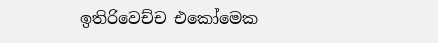ඉතිරිවෙච්ච එකෝමෙක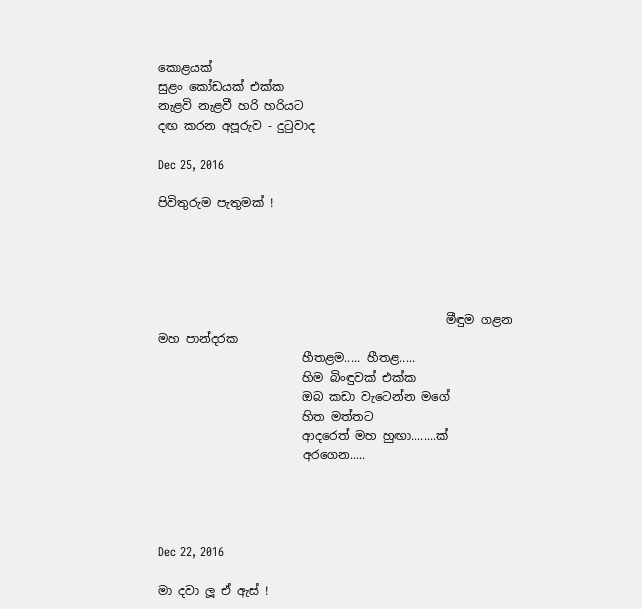කොළයක්
සුළං කෝඩයක් එක්ක
නැළවි නැළවී හරි හරියට
දඟ කරන අපූරුව - දුටුවාද

Dec 25, 2016

පිවිතුරුම පැතුමක් !





                                                මීඳුම ගළන මහ පාන්දරක
                        හීතළම..... හීතළ.....
                        හිම බිංඳුවක් එක්ක
                        ඔබ කඩා වැටෙන්න මගේ
                        හිත මත්තට
                        ආදරෙත් මහ හුඟා........ක්
                        අරගෙන.....




Dec 22, 2016

මා දවා ලූ ඒ ඇස් !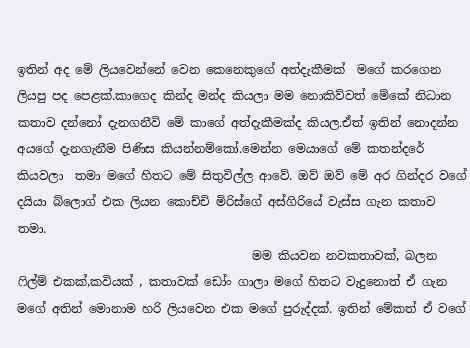ඉතින් අද මේ ලියවෙන්නේ වෙන කෙනෙකුගේ අත්දැකීමක්  මගේ කරගෙන ලියපු පද පෙළක්.කාගෙද කින්ද මන්ද කියලා මම නොකිව්වත් මේකේ නිධාන කතාව දන්නෝ දැනගනීවි මේ කාගේ අත්දැකීමක්ද කියල.ඒත් ඉතින් නොදන්න අයගේ දැනගැනීම පිණිස කියන්නම්කෝ.මෙන්න මෙයාගේ මේ කතන්දරේ කියවලා  තමා මගේ හිතට මේ සිතුවිල්ල ආවේ. ඔව් ඔව් මේ අර ගින්දර වගේ දයියා බ්ලොග් එක ලියන කොච්චි මිරිස්ගේ අස්ගිරියේ වැස්ස ගැන කතාව තමා.
                                       මම කියවන නවකතාවක්, බලන ෆිල්ම් එකක්,කවියක් , කතාවක් ඩෝං ගාලා මගේ හිතට වැදුනොත් ඒ ගැන  මගේ අතින් මොනාම හරි ලියවෙන එක මගේ පුරුද්දක්. ඉතින් මේකත් ඒ වගේ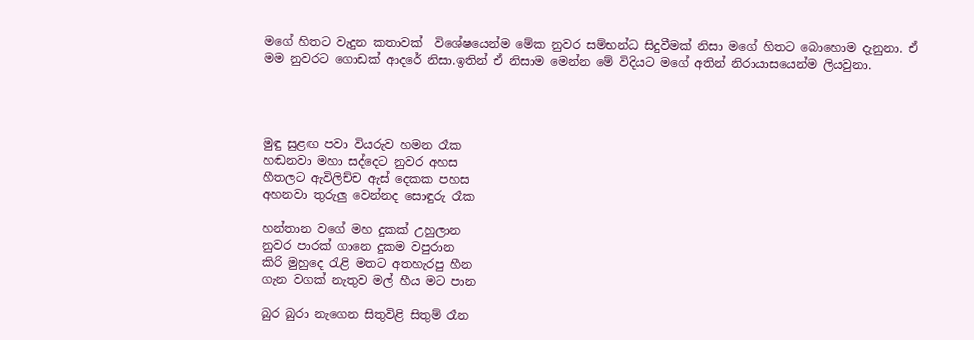මගේ හිතට වැදුන කතාවක්  විශේෂයෙන්ම මේක නුවර සම්භන්ධ සිදුවීමක් නිසා මගේ හිතට බොහොම දැනුනා. ඒ  මම නුවරට ගොඩක් ආදරේ නිසා.ඉතින් ඒ නිසාම මෙන්න මේ විදියට මගේ අතින් නිරායාසයෙන්ම ලියවුනා.




මුඳු සුළඟ පවා වියරුව හමන රෑක
හඬනවා මහා සද්දෙට නුවර අහස
හීතලට ඇවිලිච්ච ඇස් දෙකක පහස
අහනවා තුරුලු වෙන්නද සොඳුරු රෑක

හන්තාන වගේ මහ දුකක් උහුලාන
නුවර පාරක් ගානෙ දුකම වපුරාන
කිරි මුහුදෙ රැළි මතට අතහැරපු හීන
ගැන වගක් නැතුව මල් හීය මට පාන

බුර බුරා නැගෙන සිතුවිළි සිතුම් රෑන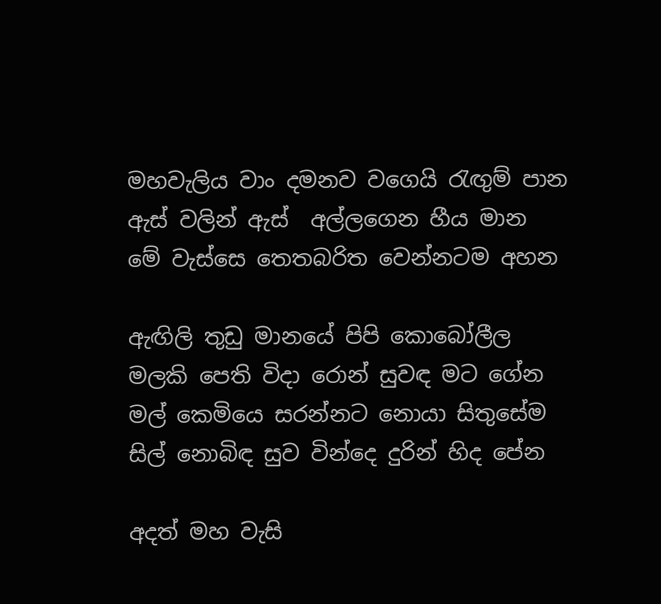මහවැලිය වාං දමනව වගෙයි රැඟුම් පාන
ඇස් වලින් ඇස්  අල්ලගෙන හීය මාන
මේ වැස්සෙ තෙතබරිත වෙන්නටම අහන

ඇඟිලි තුඩු මානයේ පිපි කොබෝලීල
මලකි පෙති විදා රොන් සුවඳ මට ගේන
මල් කෙමියෙ සරන්නට නොයා සිතුසේම
සිල් නොබිඳ සුව වින්දෙ දුරින් හිද පේන

අදත් මහ වැසි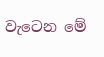වැටෙන මේ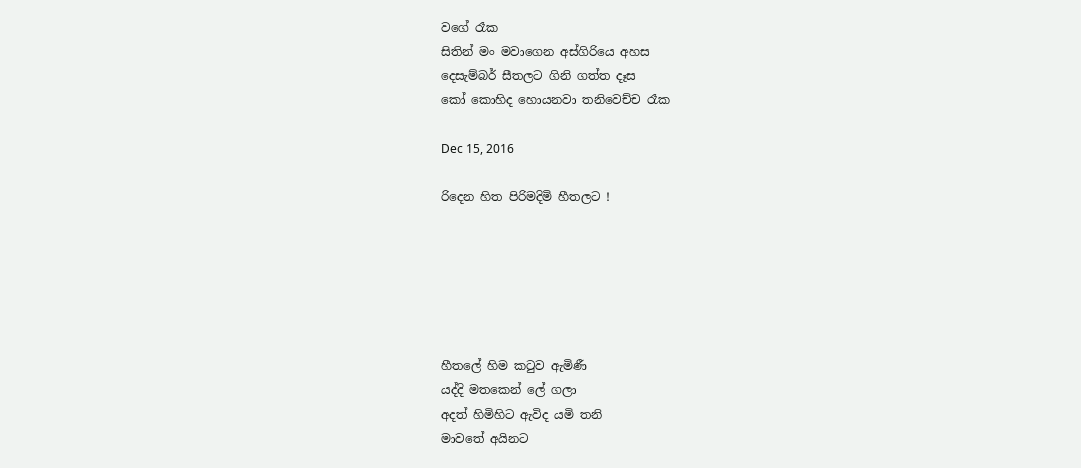වගේ රෑක
සිතින් මං මවාගෙන අස්ගිරියෙ අහස
දෙසැම්බර් සීතලට ගිනි ගත්ත දෑස
කෝ කොහිද හොයනවා තනිවෙච්ච රෑක

Dec 15, 2016

රිදෙන හිත පිරිමදිමි හීතලට !






හීතලේ හිම කටුව ඇමිණී
යද්දි මතකෙන් ලේ ගලා
අදත් හිමිහිට ඇවිද යමි තනි
මාවතේ අයිනට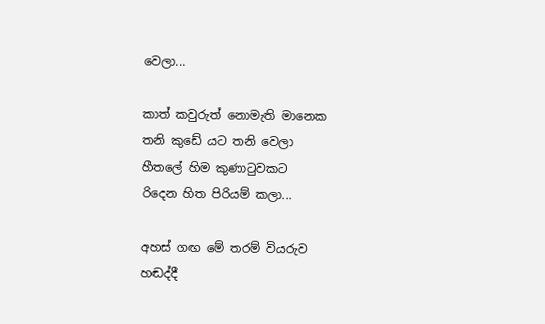වෙලා...

කාත් කවුරුත් නොමැති මානෙක
තනි කුඩේ යට තනි වෙලා
හීතලේ හිම කුණාටුවකට
රිදෙන හිත පිරියම් කලා...

අහස් ගඟ මේ තරම් වියරුව
හඬද්දී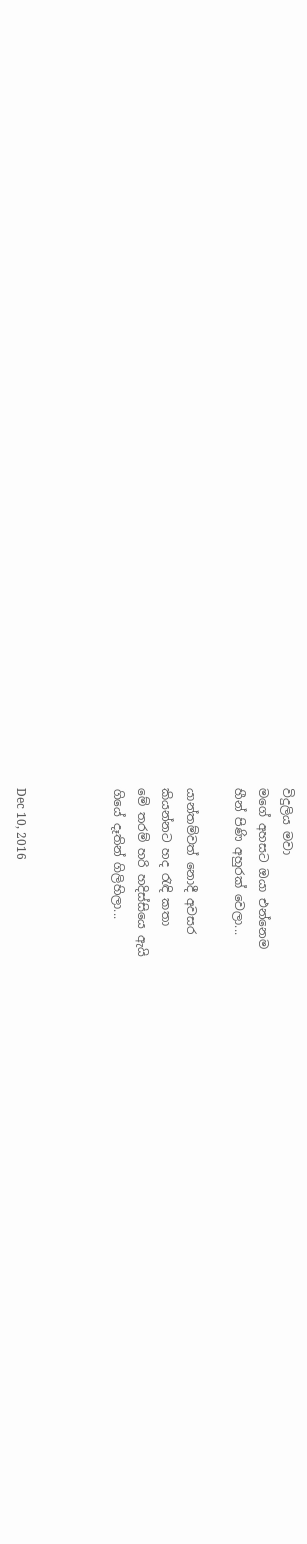විදුලිය මවා
මගේ අහසට ඔයා එන්නෙම
හීන් පිණි අහුරක් වෙලා...

යාන්තම්වත් නොදී අවසර
කියන්නට හද රැඳි කතා
මේ තරම් හරි හදිස්සියෙ ඇයි
ගියේ දෑතින් ගිලිහිලා...



Dec 10, 2016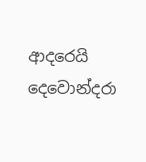ආදරෙයි දෙවොන්දරා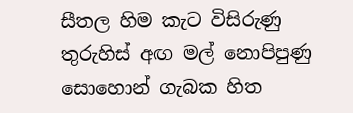සීතල හිම කැට විසිරුණු
තුරුහිස් අඟ මල් නොපිපුණු
සොහොන් ගැබක හිත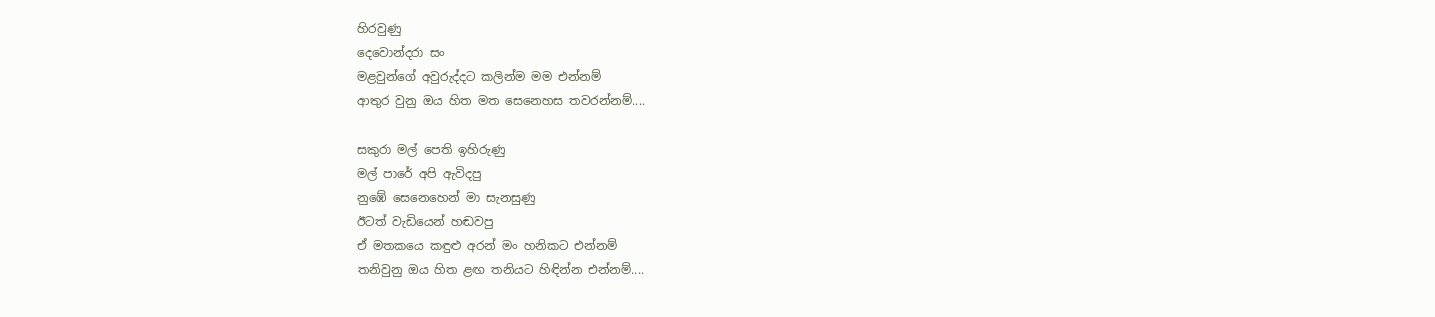හිරවුණු
දෙවොන්දරා සං
මළවුන්ගේ අවුරුද්දට කලින්ම මම එන්නම්
ආතුර වුනු ඔය හිත මත සෙනෙහස තවරන්නම්....

සකුරා මල් පෙති ඉහිරුණු
මල් පාරේ අපි ඇවිදපු
නුඹේ සෙනෙහෙන් මා සැනසුණු
ඊටත් වැඩියෙන් හඬවපු
ඒ මතකයෙ කඳුළු අරන් මං හනිකට එන්නම්
තනිවුනු ඔය හිත ළඟ තනියට හිඳින්න එන්නම්....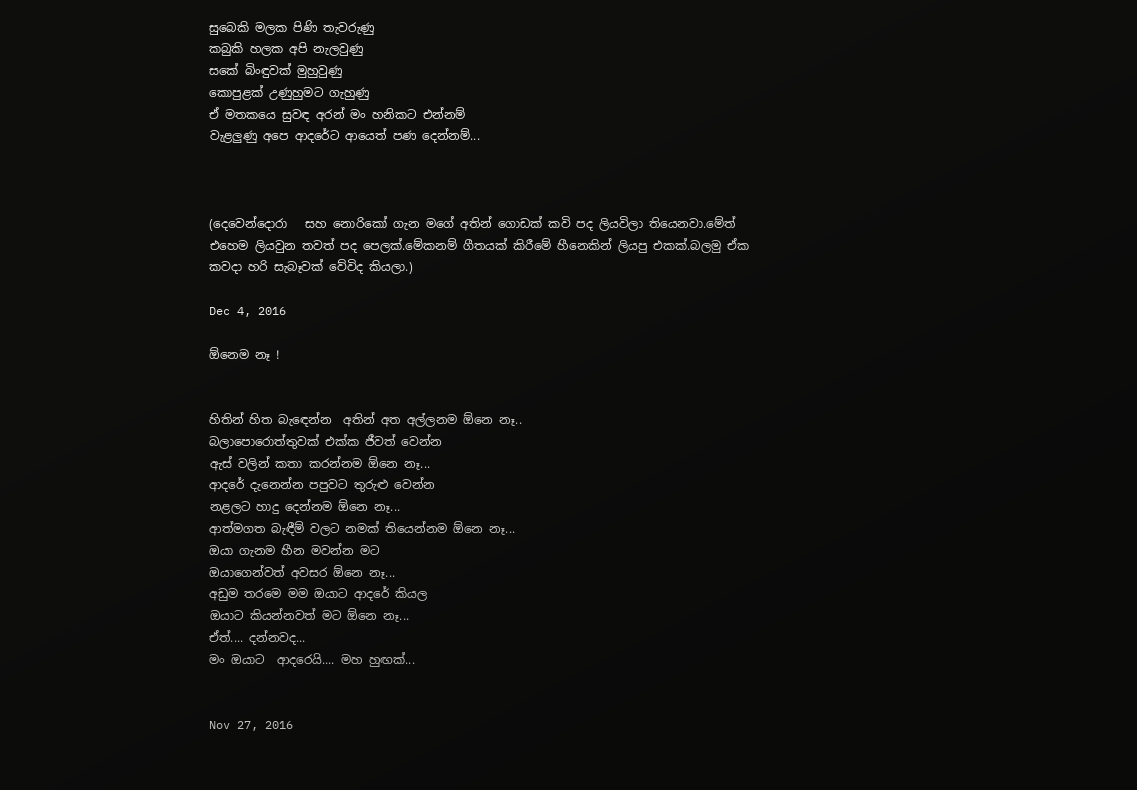සුබෙකි මලක පිණි තැවරුණු
කබුකි හලක අපි නැලවුණු
සකේ බිංඳුවක් මුහුවුණු
කොපුළක් උණුහුමට ගැහුණු
ඒ මතකයෙ සුවඳ අරන් මං හනිකට එන්නම්
වැළලුණු අපෙ ආදරේට ආයෙත් පණ දෙන්නම්...



(දෙවෙන්දොරා   සහ නොරිකෝ ගැන මගේ අතින් ගොඩක් කවි පද ලියවිලා තියෙනවා.මේත් එහෙම ලියවුන තවත් පද පෙලක්.මේකනම් ගීතයක් කිරීමේ හීනෙකින් ලියපු එකක්.බලමු ඒක කවදා හරි සැබෑවක් වේවිද කියලා.)

Dec 4, 2016

ඕනෙම නෑ !


හිතින් හිත බැඳෙන්න  අතින් අත අල්ලනම ඕනෙ නෑ..
බලාපොරොත්තුවක් එක්ක ජීවත් වෙන්න
ඇස් වලින් කතා කරන්නම ඕනෙ නෑ...
ආදරේ දැනෙන්න පපුවට තුරුළු වෙන්න
නළලට හාදු දෙන්නම ඕනෙ නෑ...
ආත්මගත බැඳීම් වලට නමක් තියෙන්නම ඕනෙ නෑ...
ඔයා ගැනම හීන මවන්න මට
ඔයාගෙන්වත් අවසර ඕනෙ නෑ...
අඩුම තරමෙ මම ඔයාට ආදරේ කියල
ඔයාට කියන්නවත් මට ඕනෙ නෑ...
ඒත්.... දන්නවද...
මං ඔයාට  ආදරෙයි.... මහ හුඟක්...


Nov 27, 2016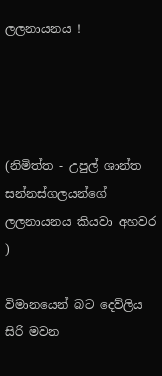ලලනායනය !




(නිමිත්ත - උපුල් ශාන්ත සන්නස්ගලයන්ගේ ලලනායනය කියවා අහවර )

විමානයෙන් බට දෙව්ලිය සිරි මවන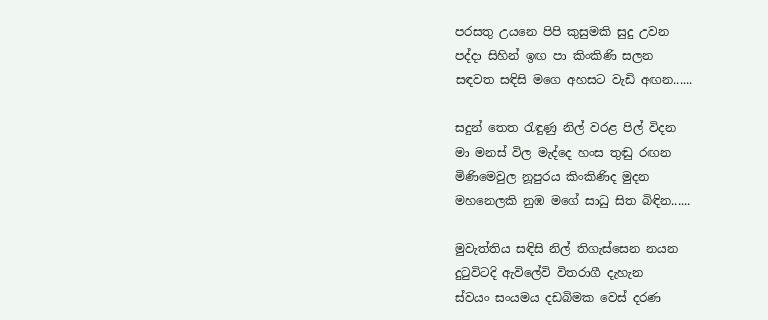පරසතු උයනෙ පිපි කුසුමකි සුදු උවන
පද්දා සිහින් ඉඟ පා කිංකිණි සලන
සඳවත සඳිසි මගෙ අහසට වැඩි අඟන......

සදුන් තෙත රැඳුණු නිල් වරළ පිල් විදන
මා මනස් විල මැද්දෙ හංස තුඬු රඟන
මිණිමෙවුල නූපුරය කිංකිණිද මුදන
මහනෙලකි නුඹ මගේ සාධු සිත බිඳින......

මුවැත්තිය සඳිසි නිල් තිගැස්සෙන නයන
දුටුවිටදි ඇවිලේවි විතරාගී දැහැන
ස්වයං සංයමය දඩබිමක වෙස් දරණ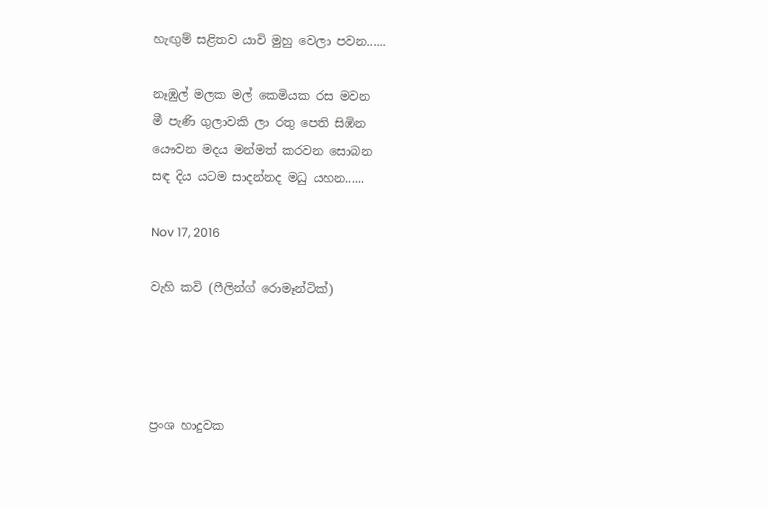හැඟුම් සළිතව යාවි මුහු වෙලා පවන......

නෑඹුල් මලක මල් කෙමියක රස මවන
මී පැණි ගුලාවකි ලා රතු පෙති සිඹින
යෞවන මදය මන්මත් කරවන සොබන
සඳ දිය යටම සාදන්නද මධු යහන......

Nov 17, 2016

වැහි කවි (ෆීලින්ග් රොමෑන්ටික්)




ප්‍රංශ හාදුවක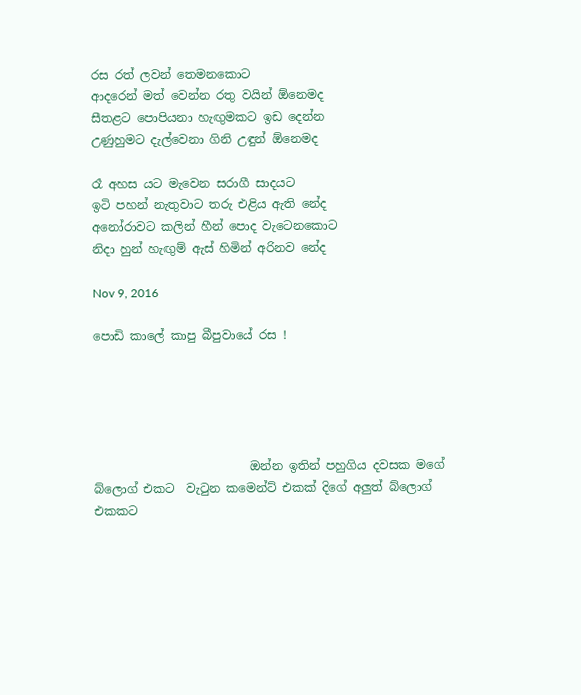රස රත් ලවන් තෙමනකොට
ආදරෙන් මත් වෙන්න රතු වයින් ඕනෙමද
සීතළට පොපියනා හැඟුමකට ඉඩ දෙන්න
උණුහුමට දැල්වෙනා ගිනි උඳුන් ඕනෙමද

රෑ අහස යට මැවෙන සරාගී සාදයට
ඉටි පහන් නැතුවාට තරු එළිය ඇති නේද
අනෝරාවට කලින් හීන් පොද වැටෙනකොට
නිදා හුන් හැඟුම් ඇස් හිමින් අරිනව නේද

Nov 9, 2016

පොඩි කාලේ කාපු බීපුවායේ රස !





                          ඔන්න ඉතින් පහුගිය දවසක මගේ  බ්ලොග් එකට  වැටුන කමෙන්ට් එකක් දිගේ අලුත් බ්ලොග් එකකට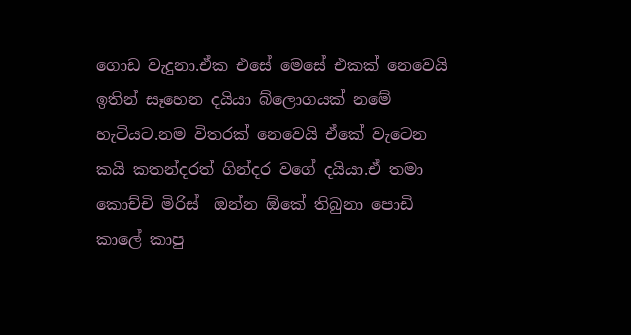ගොඩ වැදුනා.ඒක එසේ මෙසේ එකක් නෙවෙයි ඉතින් සෑහෙන දයියා බ්ලොගයක් නමේ හැටියට.නම විතරක් නෙවෙයි ඒකේ වැටෙන කයි කතන්දරත් ගින්දර වගේ දයියා.ඒ තමා   කොච්චි මිරිස්  ඔන්න ඕකේ තිබුනා පොඩි කාලේ කාපු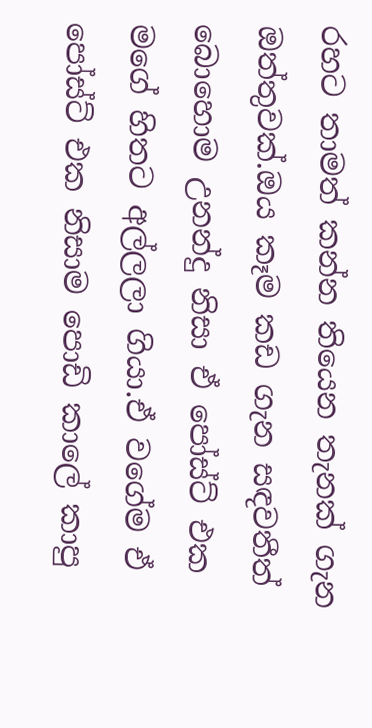රහට තාමත් කන්න තියෙන තැනක් ගැන ඔත්තුවක්.ඔය කෑම කඩ ගැන සඳවතීත් බොහොම උනන්දු නිසා ඒ පෝස්ට් එක මගේ හිතට අල්ලලා ගියා.ඒ වගේම ඒ පෝස්ට් එක නිසාම පොඩි කාලේ කාපු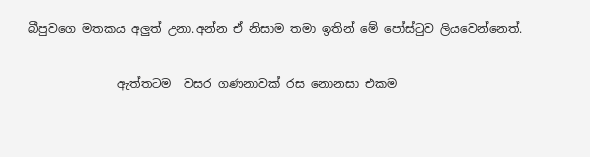බීපුවගෙ මතකය අලුත් උනා.අන්න ඒ නිසාම තමා ඉතින් මේ පෝස්ටුව ලියවෙන්නෙත්.

               ඇත්තටම  වසර ගණනාවක් රස නොනසා එකම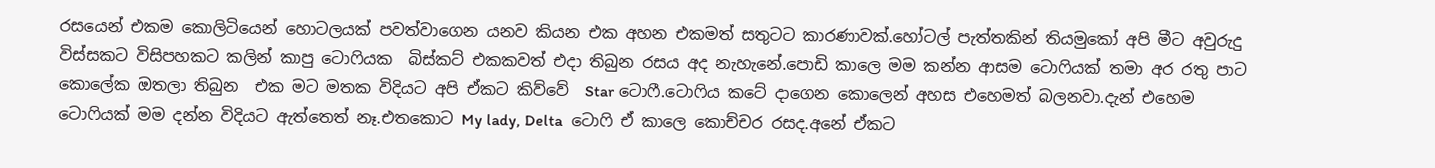රසයෙන් එකම කොලිටියෙන් හොටලයක් පවත්වාගෙන යනව කියන එක අහන එකමත් සතුටට කාරණාවක්.හෝටල් පැත්තකින් තියමුකෝ අපි මීට අවුරුදු විස්සකට විසිපහකට කලින් කාපු ටොෆියක  බිස්කට් එකකවත් එදා තිබුන රසය අද නැහැනේ.පොඩි කාලෙ මම කන්න ආසම ටොෆියක් තමා අර රතු පාට කොලේක ඔතලා තිබුන  එක මට මතක විදියට අපි ඒකට කිව්වේ  Star ටොෆී.ටොෆිය කටේ දාගෙන කොලෙන් අහස එහෙමත් බලනවා.දැන් එහෙම ටොෆියක් මම දන්න විදියට ඇත්තෙත් නෑ.එතකොට My lady, Delta  ටොෆි ඒ කාලෙ කොච්චර රසද.අනේ ඒකට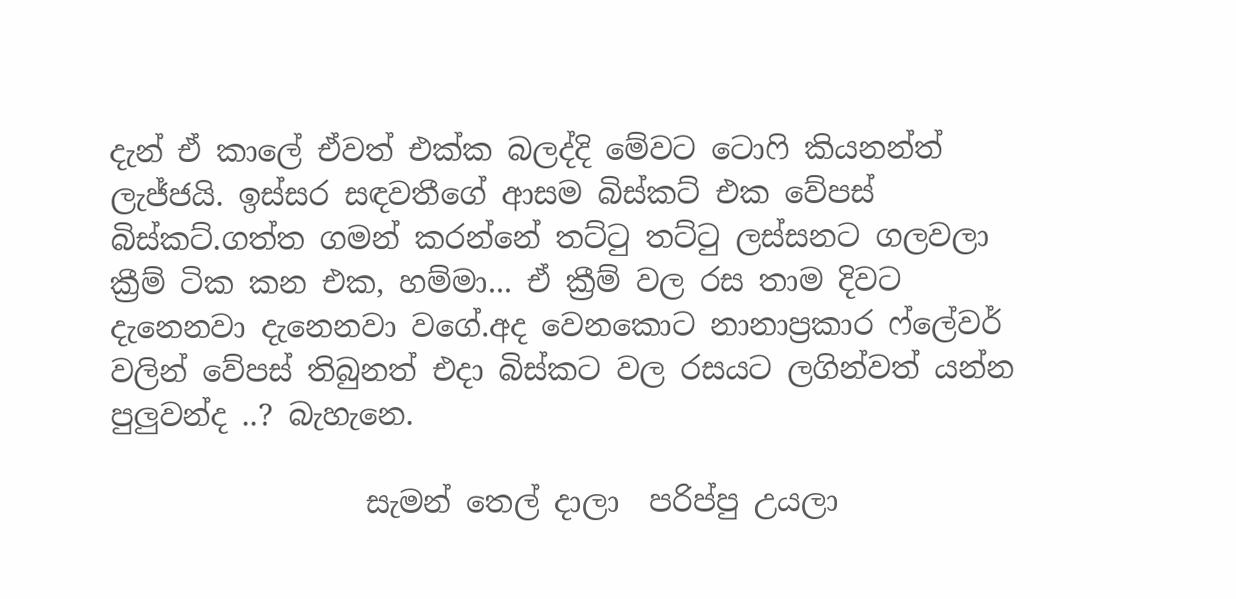දැන් ඒ කාලේ ඒවත් එක්ක බලද්දි මේවට ටොෆි කියනන්ත් ලැජ්ජයි. ඉස්සර සඳවතීගේ ආසම බිස්කට් එක වේපස් බිස්කට්.ගත්ත ගමන් කරන්නේ තට්ටු තට්ටු ලස්සනට ගලවලා ක්‍රීම් ටික කන එක, හම්මා... ඒ ක්‍රීම් වල රස තාම දිවට දැනෙනවා දැනෙනවා වගේ.අද වෙනකොට නානාප්‍රකාර ෆ්ලේවර් වලින් වේපස් තිබුනත් එදා බිස්කට වල රසයට ලගින්වත් යන්න පුලුවන්ද ..? බැහැනෙ.

                 සැමන් තෙල් දාලා  පරිප්පු උයලා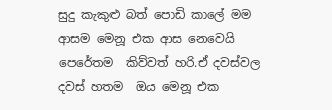සුදු කැකුළු බත් පොඩි කාලේ මම ආසම මෙනූ එක ආස නෙවෙයි පෙරේතම  කිව්වත් හරි.ඒ දවස්වල දවස් හතම  ඔය මෙනූ එක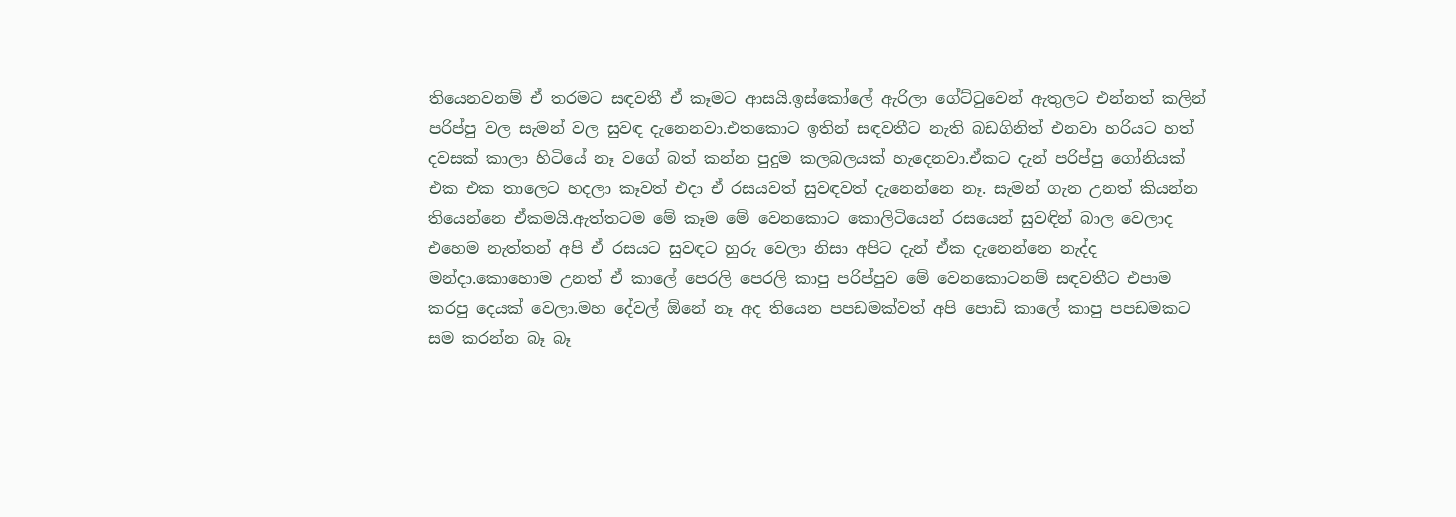තියෙනවනම් ඒ තරමට සඳවතී ඒ කෑමට ආසයි.ඉස්කෝලේ ඇරිලා ගේට්ටුවෙන් ඇතුලට එන්නත් කලින් පරිප්පු වල සැමන් වල සුවඳ දැනෙනවා.එතකොට ඉතින් සඳවතීට නැති බඩගිනිත් එනවා හරියට හත් දවසක් කාලා හිටියේ නෑ වගේ බත් කන්න පුදුම කලබලයක් හැදෙනවා.ඒකට දැන් පරිප්පු ගෝනියක් එක එක තාලෙට හදලා කෑවත් එදා ඒ රසයවත් සුවඳවත් දැනෙන්නෙ නෑ. සැමන් ගැන උනත් කියන්න තියෙන්නෙ ඒකමයි.ඇත්තටම මේ කෑම මේ වෙනකොට කොලිටියෙන් රසයෙන් සුවඳින් බාල වෙලාද එහෙම නැත්තන් අපි ඒ රසයට සුවඳට හුරු වෙලා නිසා අපිට දැන් ඒක දැනෙන්නෙ නැද්ද මන්දා.කොහොම උනත් ඒ කාලේ පෙරලි පෙරලි කාපු පරිප්පුව මේ වෙනකොටනම් සඳවතීට එපාම කරපු දෙයක් වෙලා.මහ දේවල් ඕනේ නෑ අද තියෙන පපඩමක්වත් අපි පොඩි කාලේ කාපු පපඩමකට  සම කරන්න බෑ බෑ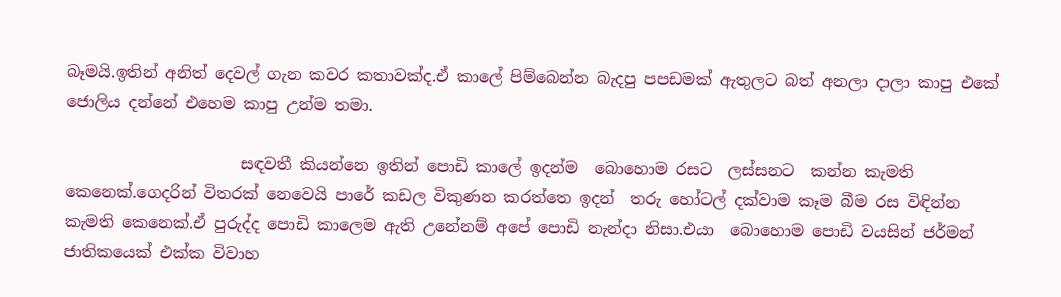බෑමයි.ඉතින් අනිත් දෙවල් ගැන කවර කතාවක්ද.ඒ කාලේ පිම්බෙන්න බැදපු පපඩමක් ඇතුලට බත් අනලා දාලා කාපු එකේ ජොලිය දන්නේ එහෙම කාපු උන්ම තමා.

                      සඳවතී කියන්නෙ ඉතින් පොඩි කාලේ ඉදන්ම  බොහොම රසට  ලස්සනට  කන්න කැමති කෙනෙක්.ගෙදරින් විතරක් නෙවෙයි පාරේ කඩල විකුණන කරත්තෙ ඉදන්  තරු හෝටල් දක්වාම කෑම බීම රස විඳින්න කැමති කෙනෙක්.ඒ පුරුද්ද පොඩි කාලෙම ඇති උනේනම් අපේ පොඩි නැන්දා නිසා.එයා  බොහොම පොඩි වයසින් ජර්මන් ජාතිකයෙක් එක්ක විවාහ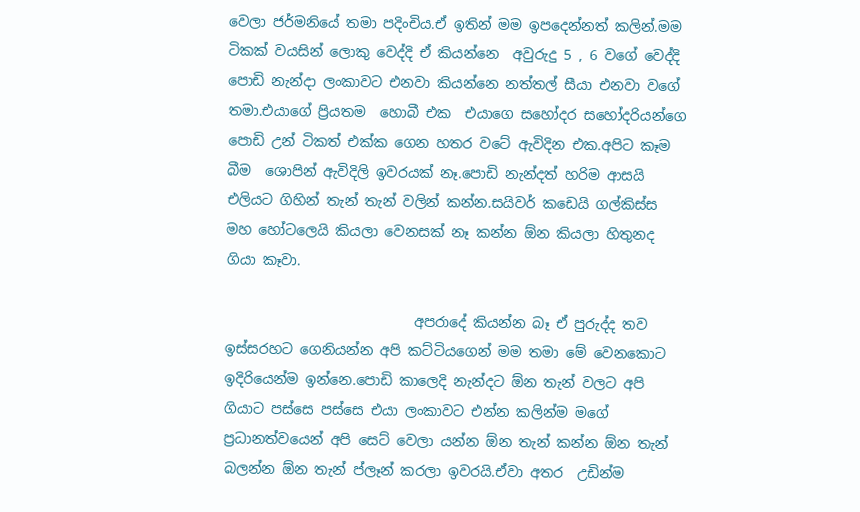වෙලා ජර්මනියේ තමා පදිංචිය.ඒ ඉතින් මම ඉපදෙන්නත් කලින්.මම ටිකක් වයසින් ලොකු වෙද්දි ඒ කියන්නෙ  අවුරුදු 5 , 6 වගේ වෙද්දි  පොඩි නැන්දා ලංකාවට එනවා කියන්නෙ නත්තල් සීයා එනවා වගේ තමා.එයාගේ ප්‍රියතම  හොබී එක  එයාගෙ සහෝදර සහෝදරියන්ගෙ පොඩි උන් ටිකත් එක්ක ගෙන හතර වටේ ඇවිදින එක.අපිට කෑම බීම  ශොපින් ඇවිදිලි ඉවරයක් නෑ.පොඩි නැන්දත් හරිම ආසයි එලියට ගිහින් තැන් තැන් වලින් කන්න.සයිවර් කඩෙයි ගල්කිස්ස මහ හෝටලෙයි කියලා වෙනසක් නෑ කන්න ඕන කියලා හිතුනද ගියා කෑවා.

                           අපරාදේ කියන්න බෑ ඒ පුරුද්ද තව ඉස්සරහට ගෙනියන්න අපි කට්ටියගෙන් මම තමා මේ වෙනකොට ඉදිරියෙන්ම ඉන්නෙ.පොඩි කාලෙදි නැන්දට ඕන තැන් වලට අපි ගියාට පස්සෙ පස්සෙ එයා ලංකාවට එන්න කලින්ම මගේ ප්‍රධානත්වයෙන් අපි සෙට් වෙලා යන්න ඕන තැන් කන්න ඕන තැන් බලන්න ඕන තැන් ප්ලෑන් කරලා ඉවරයි.ඒවා අතර  උඩින්ම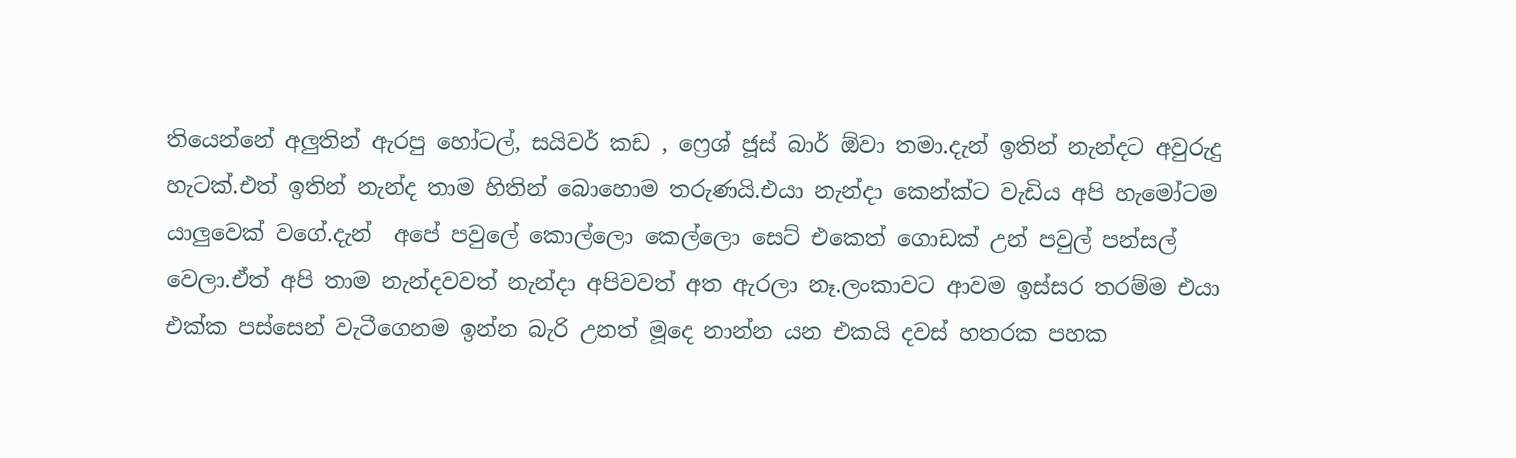තියෙන්නේ අලුතින් ඇරපු හෝටල්, සයිවර් කඩ , ෆ්‍රෙශ් ජූස් බාර් ඕවා තමා.දැන් ඉතින් නැන්දට අවුරුදු හැටක්.එත් ඉතින් නැන්ද තාම හිතින් බොහොම තරුණයි.එයා නැන්දා කෙන්ක්ට වැඩිය අපි හැමෝටම යාලුවෙක් වගේ.දැන්  අපේ පවුලේ කොල්ලො කෙල්ලො සෙට් එකෙත් ගොඩක් උන් පවුල් පන්සල් වෙලා.ඒත් අපි තාම නැන්දවවත් නැන්දා අපිවවත් අත ඇරලා නෑ.ලංකාවට ආවම ඉස්සර තරම්ම එයා එක්ක පස්සෙන් වැටීගෙනම ඉන්න බැරි උනත් මූදෙ නාන්න යන එකයි දවස් හතරක පහක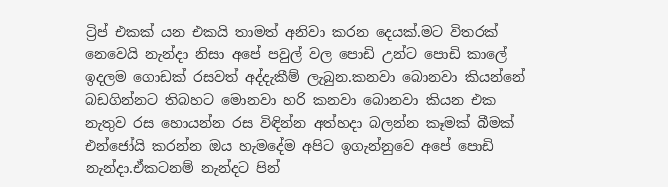ට්‍රිප් එකක් යන එකයි තාමත් අනිවා කරන දෙයක්.මට විතරක් නෙවෙයි නැන්දා නිසා අපේ පවුල් වල පොඩි උන්ට පොඩි කාලේ ඉදලම ගොඩක් රසවත් අද්දැකීම් ලැබුන.කනවා බොනවා කියන්නේ බඩගින්නට තිබහට මොනවා හරි කනවා බොනවා කියන එක නැතුව රස හොයන්න රස විඳින්න අත්හදා බලන්න කෑමක් බීමක් එන්ජෝයි කරන්න ඔය හැමදේම අපිට ඉගැන්නුවෙ අපේ පොඩි නැන්දා.ඒකටනම් නැන්දට පින්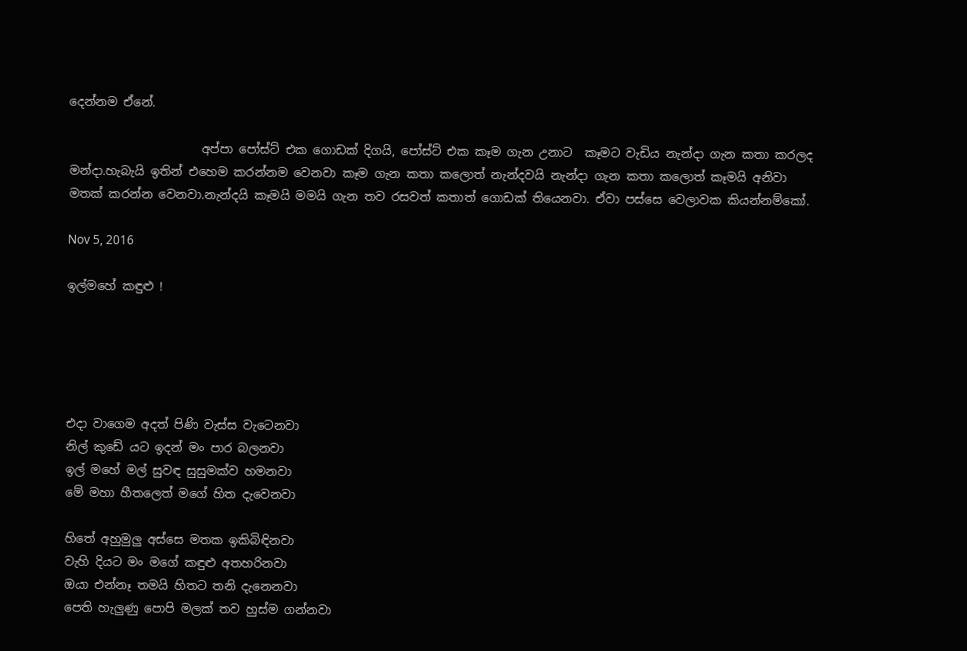දෙන්නම ඒනේ.

                      අප්පා පෝස්ට් එක ගොඩක් දිගයි, පෝස්ට් එක කෑම ගැන උනාට  කෑමට වැඩිය නැන්දා ගැන කතා කරලද මන්දා.හැබැයි ඉතින් එහෙම කරන්නම වෙනවා කෑම ගැන කතා කලොත් නැන්දවයි නැන්දා ගැන කතා කලොත් කෑමයි අනිවා මතක් කරන්න වෙනවා.නැන්දයි කෑමයි මමයි ගැන තව රසවත් කතාත් ගොඩක් තියෙනවා. ඒවා පස්සෙ වෙලාවක කියන්නම්කෝ.

Nov 5, 2016

ඉල්මහේ කඳුළු !





එදා වාගෙම අදත් පිණි වැස්ස වැටෙනවා
නිල් කුඩේ යට ඉදන් මං පාර බලනවා
ඉල් මහේ මල් සුවඳ සුසුමක්ව හමනවා
මේ මහා හීතලෙත් මගේ හිත දැවෙනවා

හිතේ අහුමුලු අස්සෙ මතක ඉකිබිඳිනවා
වැහි දියට මං මගේ කඳුළු අතහරිනවා
ඔයා එන්නෑ තමයි හිතට තනි දැනෙනවා
පෙති හැලුණු පොපි මලක් තව හුස්ම ගන්නවා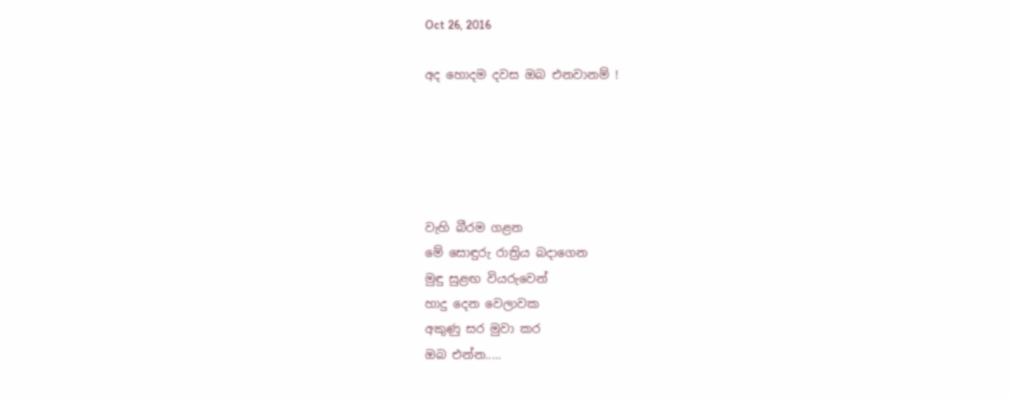Oct 26, 2016

අද හොදම දවස ඔබ එනවානම් !





වැහි බීරම ගළන
මේ සොඳුරු රාත්‍රිය බදාගෙන
මුඳු සුළඟ වියරුවෙන්
හාදු දෙන වෙලාවක
අකුණු සර මුවා කර
ඔබ එන්න.....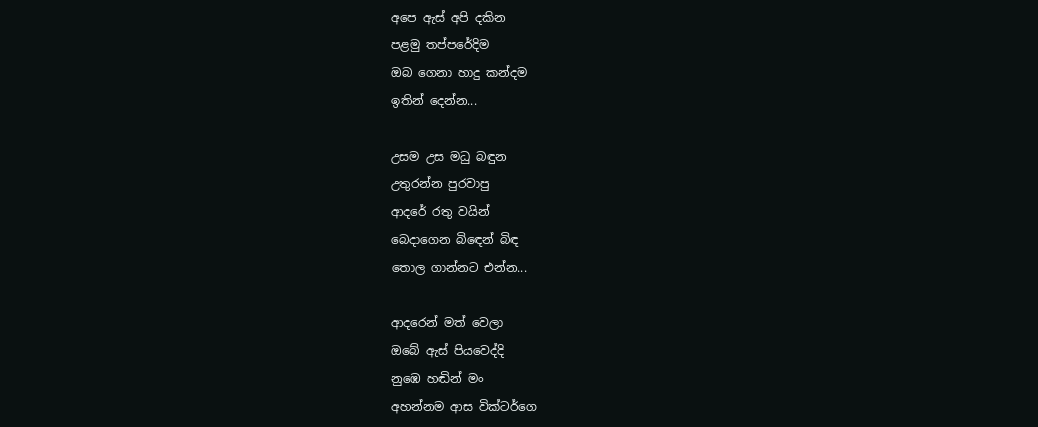අපෙ ඇස් අපි දකින
පළමු තප්පරේදිම
ඔබ ගෙනා හාදු කන්දම
ඉතින් දෙන්න...

උසම උස මධු බඳුන
උතුරන්න පුරවාපු
ආදරේ රතු වයින්
බෙදාගෙන බිඳෙන් බිඳ
තොල ගාන්නට එන්න...

ආදරෙන් මත් වෙලා
ඔබේ ඇස් පියවෙද්දි
නුඹෙ හඬින් මං
අහන්නම ආස වික්ටර්ගෙ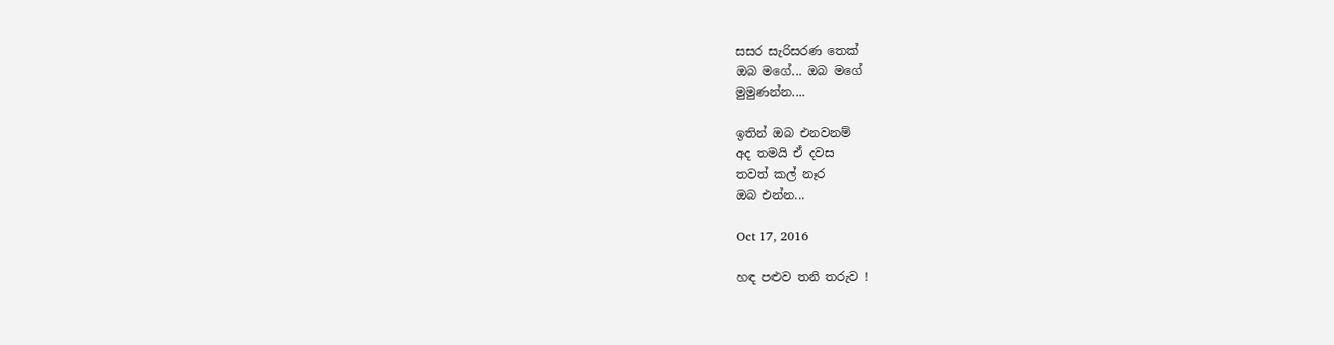සසර සැරිසරණ තෙක්
ඔබ මගේ... ඔබ මගේ
මුමුණන්න....

ඉතින් ඔබ එනවනම්
අද තමයි ඒ දවස
තවත් කල් නෑර
ඔබ එන්න...

Oct 17, 2016

හඳ පළුව තනි තරුව !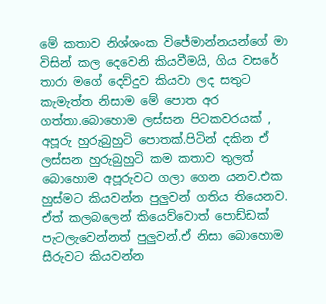මේ කතාව නිශ්ශංක විජේමාන්නයන්ගේ මා විසින් කල දෙවෙනි කියවීමයි, ගිය වසරේ තාරා මගේ දෙව්දුව කියවා ලද සතුට කැමැත්ත නිසාම මේ පොත අර ගත්තා.බොහොම ලස්සන පිටකවරයක් , අපූරු හුරුබුහුටි පොතක්.පිටින් දකින ඒ ලස්සන හුරුබුහුටි කම කතාව තුලත් බොහොම අපූරුවට ගලා ගෙන යනව.එක හුස්මට කියවන්න පුලුවන් ගතිය තියෙනව. ඒත් කලබලෙන් කියෙව්වොත් පොඩ්ඩක් පැටලැවෙන්නත් පුලුවන්.ඒ නිසා බොහොම සීරුවට කියවන්න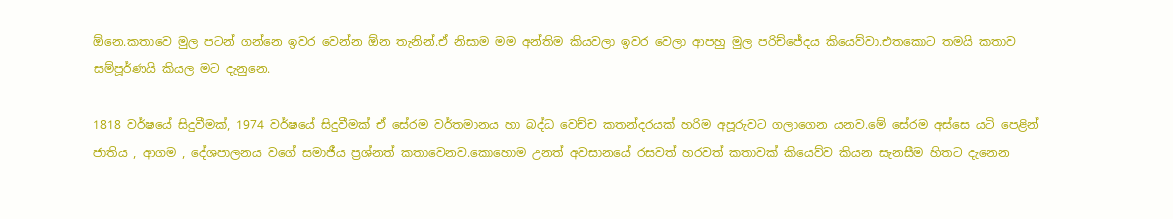ඕනෙ.කතාවෙ මුල පටන් ගන්නෙ ඉවර වෙන්න ඕන තැනින්.ඒ නිසාම මම අන්තිම කියවලා ඉවර වෙලා ආපහු මුල පරිච්ජේදය කියෙව්වා.එතකොට තමයි කතාව සම්පූර්ණයි කියල මට දැනුනෙ.

1818 වර්ෂයේ සිදුවීමක්, 1974 වර්ෂයේ සිදුවීමක් ඒ සේරම වර්තමානය හා බද්ධ වෙච්ච කතන්දරයක් හරිම අපූරුවට ගලාගෙන යනව.මේ සේරම අස්සෙ යටි පෙළින් ජාතිය , ආගම , දේශපාලනය වගේ සමාජීය ප්‍රශ්නත් කතාවෙනව.කොහොම උනත් අවසානයේ රසවත් හරවත් කතාවක් කියෙව්ව කියන සැනසීම හිතට දැනෙන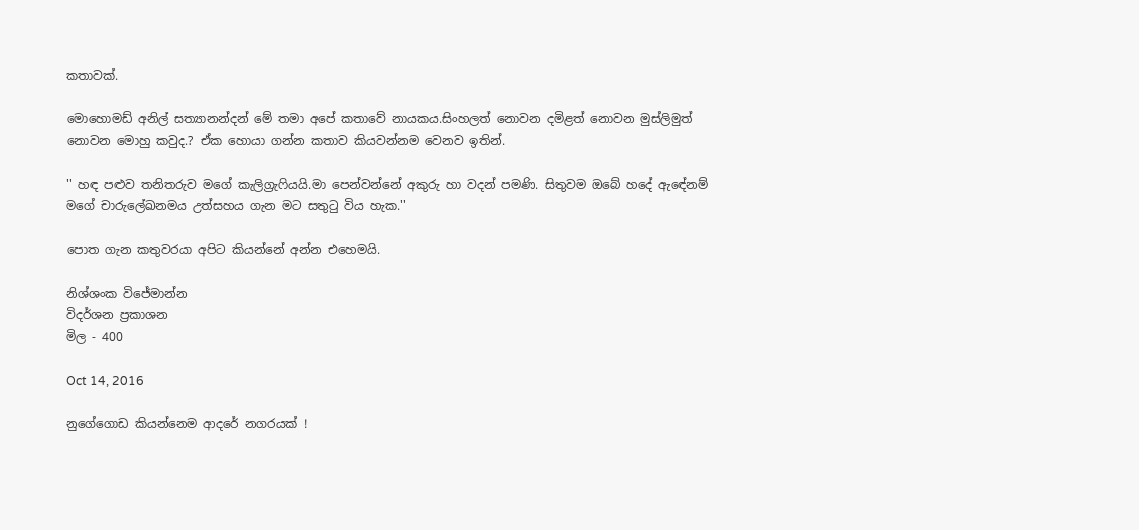කතාවක්.

මොහොමඩ් අනිල් සත්‍යානන්දන් මේ තමා අපේ කතාවේ නායකය.සිංහලත් නොවන දමිළත් නොවන මුස්ලිමුත් නොවන මොහු කවුද.? ඒක හොයා ගන්න කතාව කියවන්නම වෙනව ඉතින්.

'' හඳ පළුව තනිතරුව මගේ කැලිග්‍රැෆියයි.මා පෙන්වන්නේ අකුරු හා වදන් පමණි. සිතුවම ඔබේ හදේ ඇඳේනම් මගේ චාරුලේඛනමය උත්සහය ගැන මට සතුටු විය හැක.''

පොත ගැන කතුවරයා අපිට කියන්නේ අන්න එහෙමයි.

නිශ්ශංක විජේමාන්න
විදර්ශන ප්‍රකාශන
මිල - 400

Oct 14, 2016

නුගේගොඩ කියන්නෙම ආදරේ නගරයක් !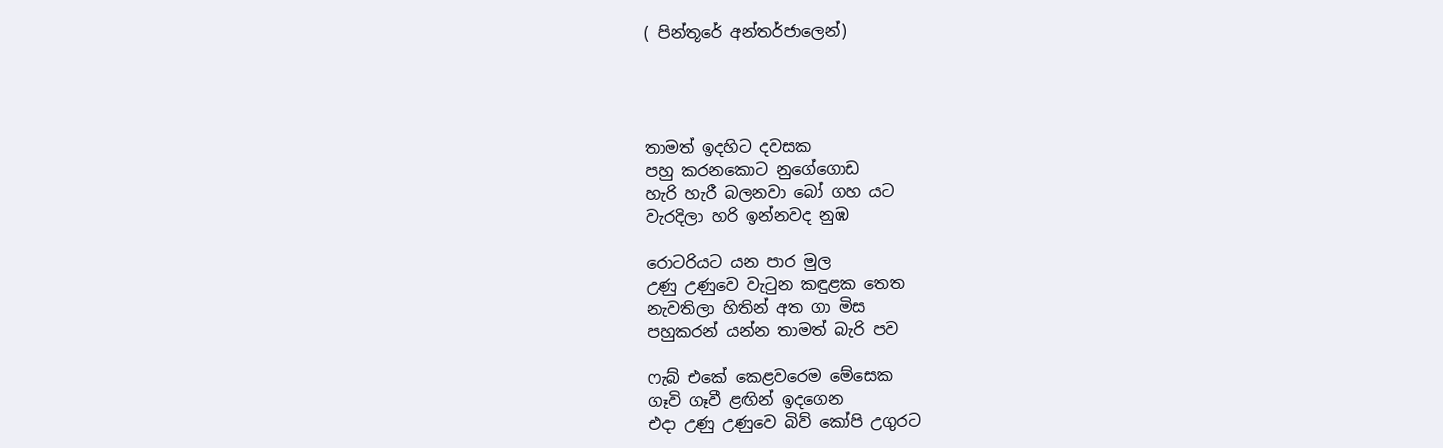( පින්තූරේ අන්තර්ජාලෙන්)




තාමත් ඉදහිට දවසක
පහු කරනකොට නුගේගොඩ
හැරි හැරී බලනවා බෝ ගහ යට
වැරදිලා හරි ඉන්නවද නුඹ

රොටරියට යන පාර මුල
උණු උණුවෙ වැටුන කඳුළක තෙත
නැවතිලා හිතින් අත ගා මිස
පහුකරන් යන්න තාමත් බැරි පව

ෆැබ් එකේ කෙළවරෙම මේසෙක
ගෑවි ගෑවී ළඟින් ඉදගෙන
එදා උණු උණුවෙ බිව් කෝපි උගුරට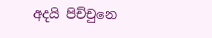අදයි පිච්චුනෙ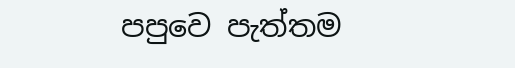පපුවෙ පැත්තම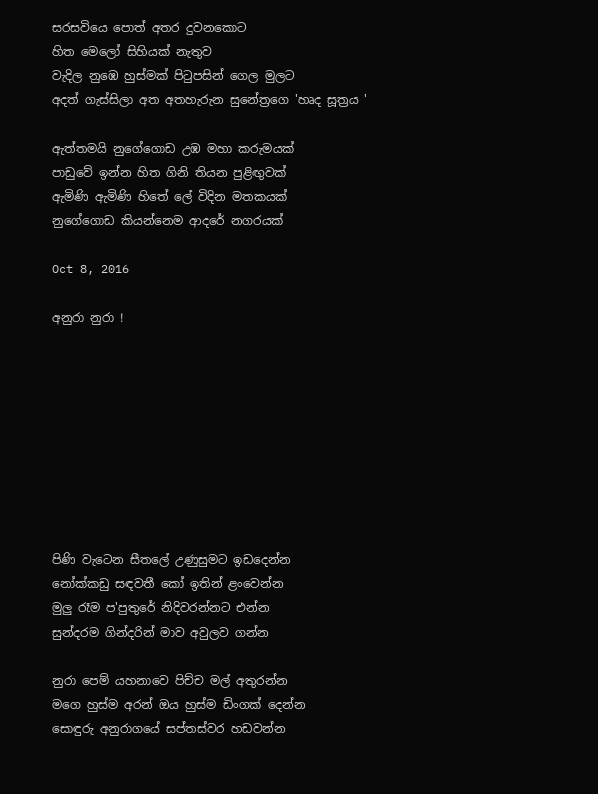සරසවියෙ පොත් අතර දුවනකොට
හිත මෙලෝ සිහියක් නැතුව
වැදිල නුඹෙ හුස්මක් පිටුපසින් ගෙල මුලට
අදත් ගැස්සිලා අත අතහැරුන සුනේත්‍රගෙ 'හෘද සූත්‍රය '

ඇත්තමයි නුගේගොඩ උඹ මහා කරුමයක්
පාඩුවේ ඉන්න හිත ගිනි තියන පුළිඟුවක්
ඇමිණි ඇමිණි හිතේ ලේ විදින මතකයක්
නුගේගොඩ කියන්නෙම ආදරේ නගරයක්

Oct 8, 2016

අනුරා නුරා !









පිණි වැටෙන සීතලේ උණුසුමට ඉඩදෙන්න
නෝක්කඩු සඳවතී කෝ ඉතින් ළංවෙන්න
මුලු රෑම ප'පුතුරේ නිදිවරන්නට එන්න
සුන්දරම ගින්දරින් මාව අවුලව ගන්න

නුරා පෙම් යහනාවෙ පිච්ච මල් අතුරන්න
මගෙ හුස්ම අරන් ඔය හුස්ම ඩිංගක් දෙන්න
සොඳුරු අනුරාගයේ සප්තස්වර හඩවන්න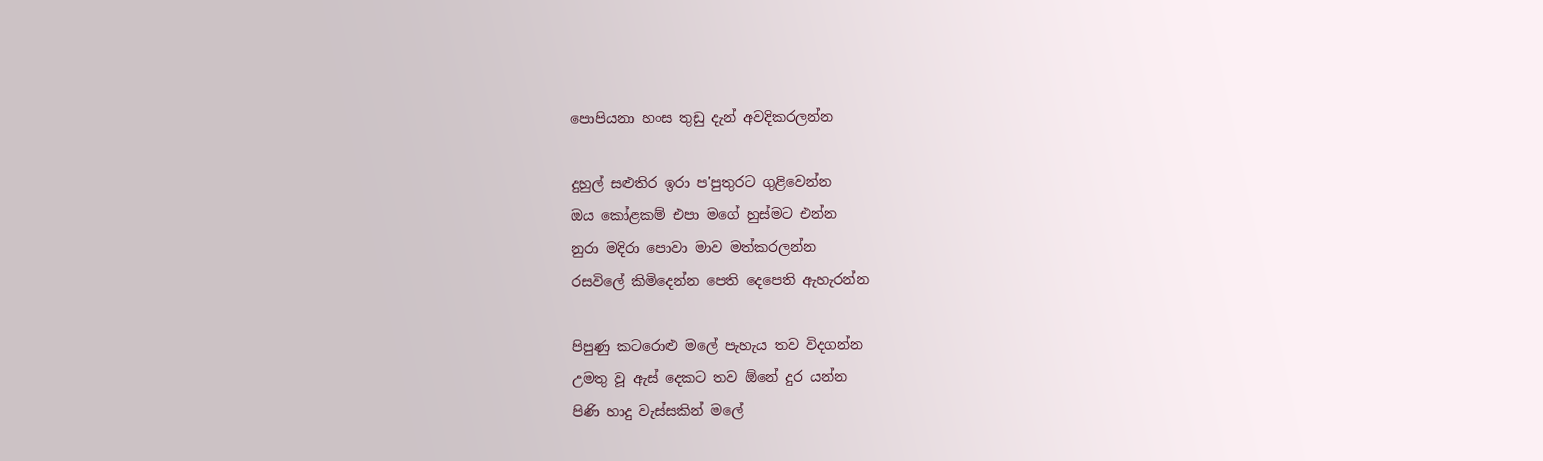පොපියනා හංස තුඩු දැන් අවදිකරලන්න

දුහුල් සළුතිර ඉරා ප'පුතුරට ගුළිවෙන්න
ඔය කෝළකම් එපා මගේ හුස්මට එන්න
නුරා මදිරා පොවා මාව මත්කරලන්න
රසවිලේ කිමිදෙන්න පෙති දෙපෙති ඇහැරන්න

පිපුණු කටරොළු මලේ පැහැය තව විදගන්න
උමතු වූ ඇස් දෙකට තව ඕනේ දුර යන්න
පිණි හාදු වැස්සකින් මලේ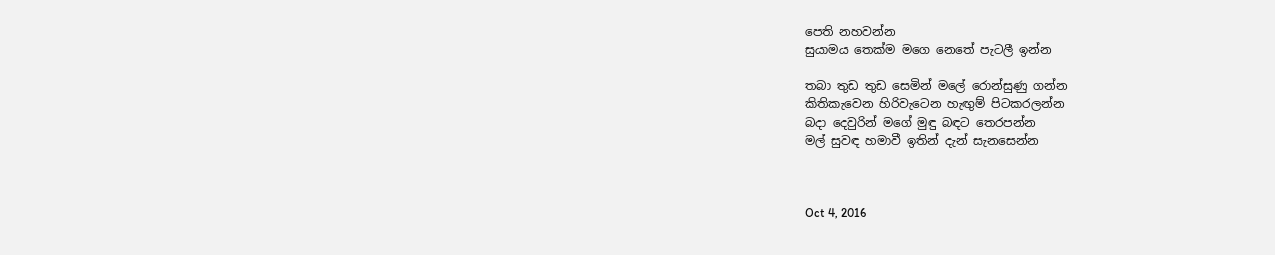පෙති නහවන්න
සුයාමය තෙක්ම මගෙ නෙතේ පැටලී ඉන්න

තබා තුඩ තුඩ සෙමින් මලේ රොන්සුණු ගන්න
කිතිකැවෙන හිරිවැටෙන හැඟුම් පිටකරලන්න
බදා දෙවුරින් මගේ මුඳු බඳට තෙරපන්න
මල් සුවඳ හමාවී ඉතින් දැන් සැනසෙන්න



Oct 4, 2016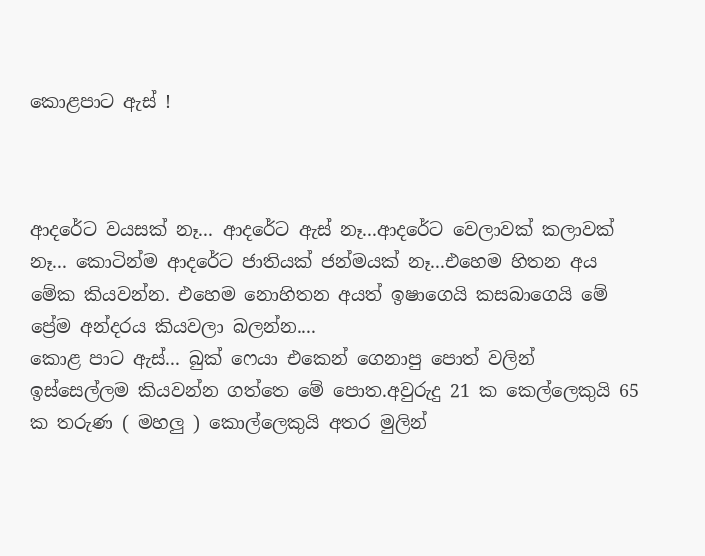කොළපාට ඇස් !



ආදරේට වයසක් නෑ... ආදරේට ඇස් නෑ...ආදරේට වෙලාවක් කලාවක් නෑ... කොටින්ම ආදරේට ජාතියක් ජන්මයක් නෑ...එහෙම හිතන අය මේක කියවන්න. එහෙම නොහිතන අයත් ඉෂාගෙයි කසබාගෙයි මේ ප්‍රේම අන්දරය කියවලා බලන්න....
කොළ පාට ඇස්... බුක් ෆෙයා එකෙන් ගෙනාපු පොත් වලින් ඉස්සෙල්ලම කියවන්න ගත්තෙ මේ පොත.අවුරුදු 21 ක කෙල්ලෙකුයි 65 ක තරුණ ( මහලු ) කොල්ලෙකුයි අතර මුලින්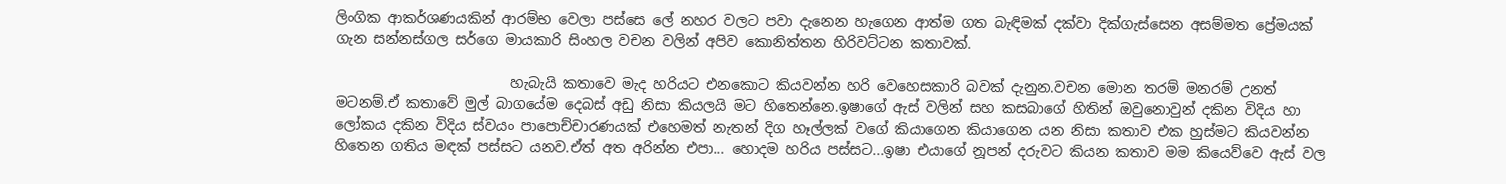ලිංගික ආකර්ශණයකින් ආරම්භ වෙලා පස්සෙ ලේ නහර වලට පවා දැනෙන හැගෙන ආත්ම ගත බැඳිමක් දක්වා දික්ගැස්සෙන අසම්මත ප්‍රේමයක් ගැන සන්නස්ගල සර්ගෙ මායකාරි සිංහල වචන වලින් අපිව කොනිත්තන හිරිවට්ටන කතාවක්.

                         හැබැයි කතාවෙ මැද හරියට එනකොට කියවන්න හරි වෙහෙසකාරි බවක් දැනුන.වචන මොන තරම් මනරම් උනත් මටනම්.ඒ කතාවේ මුල් බාගයේම දෙබස් අඩු නිසා කියලයි මට හිතෙන්නෙ.ඉෂාගේ ඇස් වලින් සහ කසබාගේ හිතින් ඔවුනොවුන් දකින විදිය හා ලෝකය දකින විදිය ස්වයං පාපොච්චාරණයක් එහෙමත් නැතන් දිග හෑල්ලක් වගේ කියාගෙන කියාගෙන යන නිසා කතාව එක හුස්මට කියවන්න හිතෙන ගතිය මඳක් පස්සට යනව.ඒත් අත අරින්න එපා... හොදම හරිය පස්සට...ඉෂා එයාගේ නූපන් දරුවට කියන කතාව මම කියෙව්වෙ ඇස් වල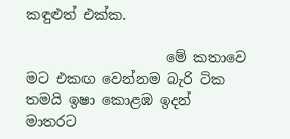කඳුළුත් එක්ක.

                    මේ කතාවෙ මට එකඟ වෙන්නම බැරි ටික තමයි ඉෂා කොළඹ ඉදන් මාතරට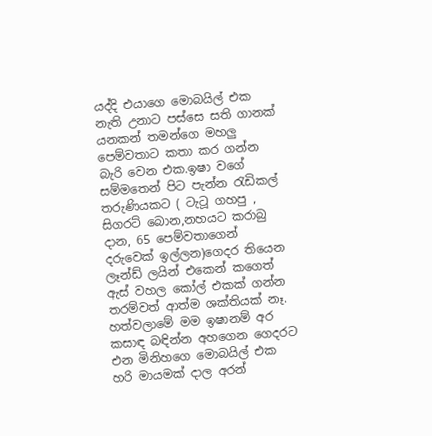යද්දි එයාගෙ මොබයිල් එක නැති උනාට පස්සෙ සති ගානක් යනකන් තමන්ගෙ මහලු පෙම්වතාට කතා කර ගන්න බැරි වෙන එක.ඉෂා වගේ සම්මතෙන් පිට පැන්න රැඩිකල් තරුණියකට ( ටැටූ ගහපු , සිගරට් බොන,නහයට කරාබු දාන, 65 පෙම්වතාගෙන් දරුවෙක් ඉල්ලන)ගෙදර තියෙන ලෑන්ඩ් ලයින් එකෙන් කගෙත් ඇස් වහල කෝල් එකක් ගන්න තරම්වත් ආත්ම ශක්තියක් නෑ. හත්වලාමේ මම ඉෂානම් අර කසාඳ බඳින්න අහගෙන ගෙදරට එන මිනිහගෙ මොබයිල් එක හරි මායමක් දාල අරන්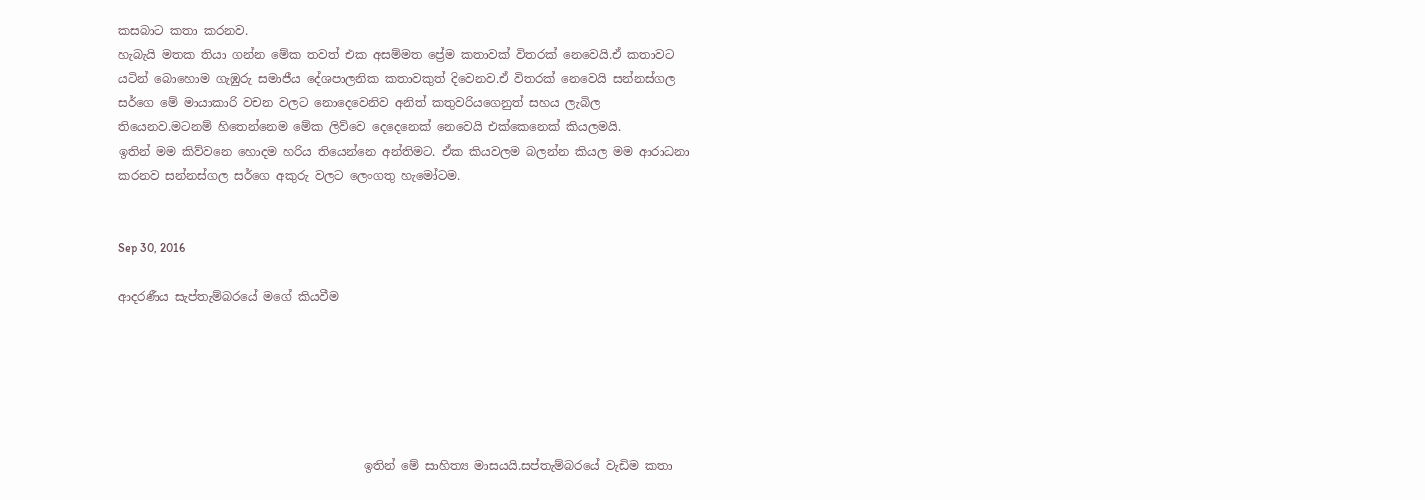කසබාට කතා කරනව.
හැබැයි මතක තියා ගන්න මේක තවත් එක අසම්මත ප්‍රේම කතාවක් විතරක් නෙවෙයි.ඒ කතාවට යටින් බොහොම ගැඹුරු සමාජීය දේශපාලනික කතාවකුත් දිවෙනව.ඒ විතරක් නෙවෙයි සන්නස්ගල සර්ගෙ මේ මායාකාරි වචන වලට නොදෙවෙනිව අනිත් කතුවරියගෙනුත් සහය ලැබිල තියෙනව.මටනම් හිතෙන්නෙම මේක ලිව්වෙ දෙදෙනෙක් නෙවෙයි එක්කෙනෙක් කියලමයි.
ඉතින් මම කිව්වනෙ හොදම හරිය තියෙන්නෙ අන්තිමට. ඒක කියවලම බලන්න කියල මම ආරාධනා කරනව සන්නස්ගල සර්ගෙ අකුරු වලට ලෙංගතු හැමෝටම.


Sep 30, 2016

ආදරණීය සැප්තැම්බරයේ මගේ කියවීම






                                         ඉතින් මේ සාහිත්‍ය මාසයයි.සප්තැම්බරයේ වැඩිම කතා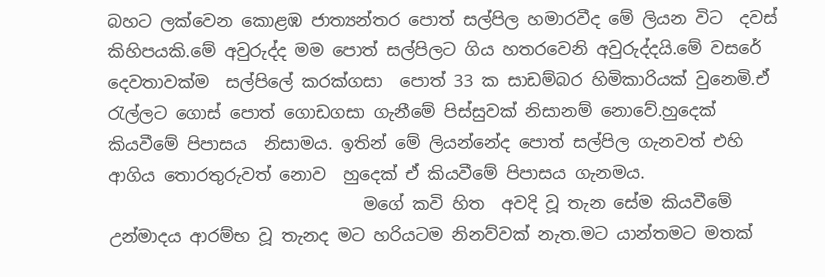බහට ලක්වෙන කොළඹ ජාත්‍යන්තර පොත් සල්පිල හමාරවීද මේ ලියන විට  දවස් කිහිපයකි.මේ අවුරුද්ද මම පොත් සල්පිලට ගිය හතරවෙනි අවුරුද්දයි.මේ වසරේ දෙවතාවක්ම  සල්පිලේ කරක්ගසා  පොත් 33 ක සාඩම්බර හිමිකාරියක් වුනෙමි.ඒ රැල්ලට ගොස් පොත් ගොඩගසා ගැනීමේ පිස්සුවක් නිසානම් නොවේ.හුදෙක් කියවීමේ පිපාසය  නිසාමය. ඉතින් මේ ලියන්නේද පොත් සල්පිල ගැනවත් එහි ආගිය තොරතුරුවත් නොව  හුදෙක් ඒ කියවීමේ පිපාසය ගැනමය.
                              මගේ කවි හිත  අවදි වූ තැන සේම කියවීමේ උන්මාදය ආරම්භ වූ තැනද මට හරියටම නිනව්වක් නැත.මට යාන්තමට මතක්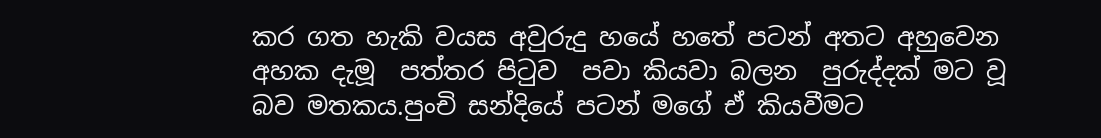කර ගත හැකි වයස අවුරුදු හයේ හතේ පටන් අතට අහුවෙන අහක දැමූ  පත්තර පිටුව  පවා කියවා බලන  පුරුද්දක් මට වූ බව මතකය.පුංචි සන්දියේ පටන් මගේ ඒ කියවීමට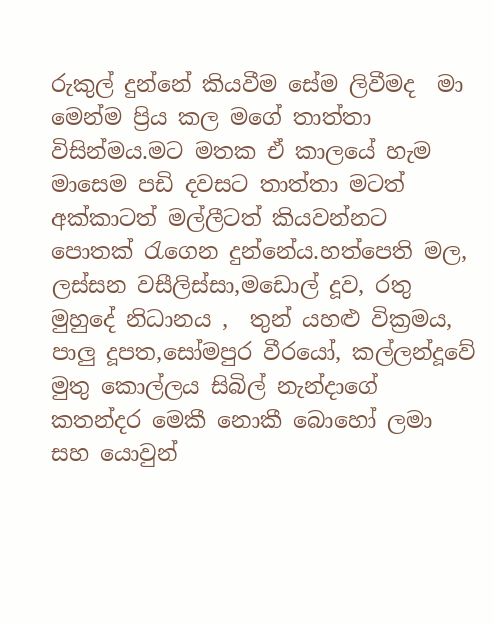රුකුල් දුන්නේ කියවීම සේම ලිවීමද  මා මෙන්ම ප්‍රිය කල මගේ තාත්තා විසින්මය.මට මතක ඒ කාලයේ හැම මාසෙම පඩි දවසට තාත්තා මටත් අක්කාටත් මල්ලීටත් කියවන්නට පොතක් රැගෙන දුන්නේය.හත්පෙති මල, ලස්සන වසීලිස්සා,මඩොල් දූව, රතු මුහුදේ නිධානය ,  තුන් යහළු වික්‍රමය, පාලු දූපත,සෝමපුර වීරයෝ, කල්ලන්දූවේ මුතු කොල්ලය සිබිල් නැන්දාගේ කතන්දර මෙකී නොකී බොහෝ ලමා සහ යොවුන්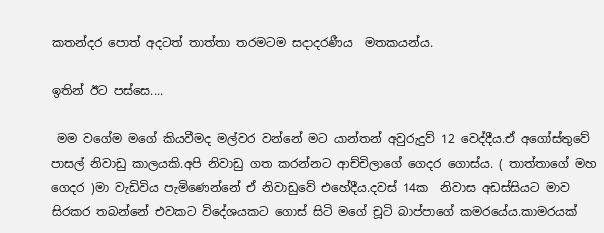කතන්දර පොත් අදටත් තාත්තා තරමටම සදාදරණීය  මතකයන්ය.

ඉතින් ඊට පස්සෙ....

 මම වගේම මගේ කියවීමද මල්වර වන්නේ මට යාන්තන් අවුරුදුව් 12 වෙද්දීය.ඒ අගෝස්තුවේ පාසල් නිවාඩු කාලයකි.අපි නිවාඩු ගත කරන්නට ආච්චිලාගේ ගෙදර ගොස්ය. ( තාත්තාගේ මහ ගෙදර )මා වැඩිවිය පැමිණෙන්නේ ඒ නිවාඩුවේ එහේදීය.දවස් 14ක  නිවාස අඩස්සියට මාව සිරකර තබන්නේ එවකට විදේශයකට ගොස් සිටි මගේ චූටි බාප්පාගේ කමරයේය.කාමරයක්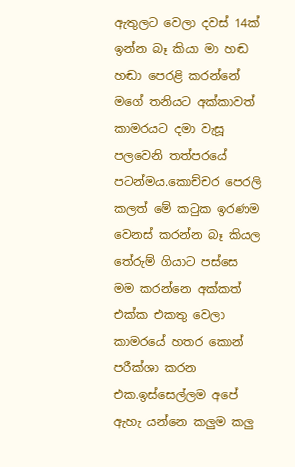ඇතුලට වෙලා දවස් 14ක් ඉන්න බෑ කියා මා හඬ හඬා පෙරළි කරන්නේ  මගේ තනියට අක්කාවත්  කාමරයට දමා වැසූ පලවෙනි තත්පරයේ පටන්මය.කොච්චර පෙරලි කලත් මේ කටුක ඉරණම වෙනස් කරන්න බෑ කියල තේරුම් ගියාට පස්සෙ මම කරන්නෙ අක්කත් එක්ක එකතු වෙලා කාමරයේ හතර කොන් පරීක්ශා කරන එක.ඉස්සෙල්ලම අපේ ඇහැ යන්නෙ කලුම කලු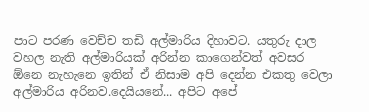පාට පරණ වෙච්ච තඩි අල්මාරිය දිහාවට. යතුරු දාල වහල නැති අල්මාරියක් අරින්න කාගෙන්වත් අවසර  ඕනෙ නැහැනෙ ඉතින් ඒ නිසාම අපි දෙන්න එකතු වෙලා අල්මාරිය අරිනව.දෙයියනේ... අපිට අපේ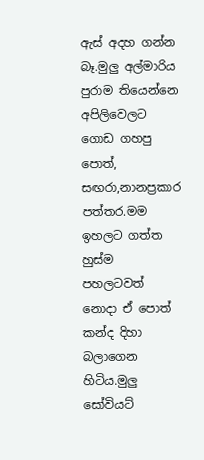ඇස් අදහ ගන්න බෑ.මුලු අල්මාරිය පුරාම තියෙන්නෙ අපිලිවෙලට ගොඩ ගහපු පොත්, සඟරා,නානප්‍රකාර පත්තර.මම ඉහලට ගත්ත හුස්ම පහලටවත් නොදා ඒ පොත් කන්ද දිහා බලාගෙන හිටිය.මුලු සෝවියට්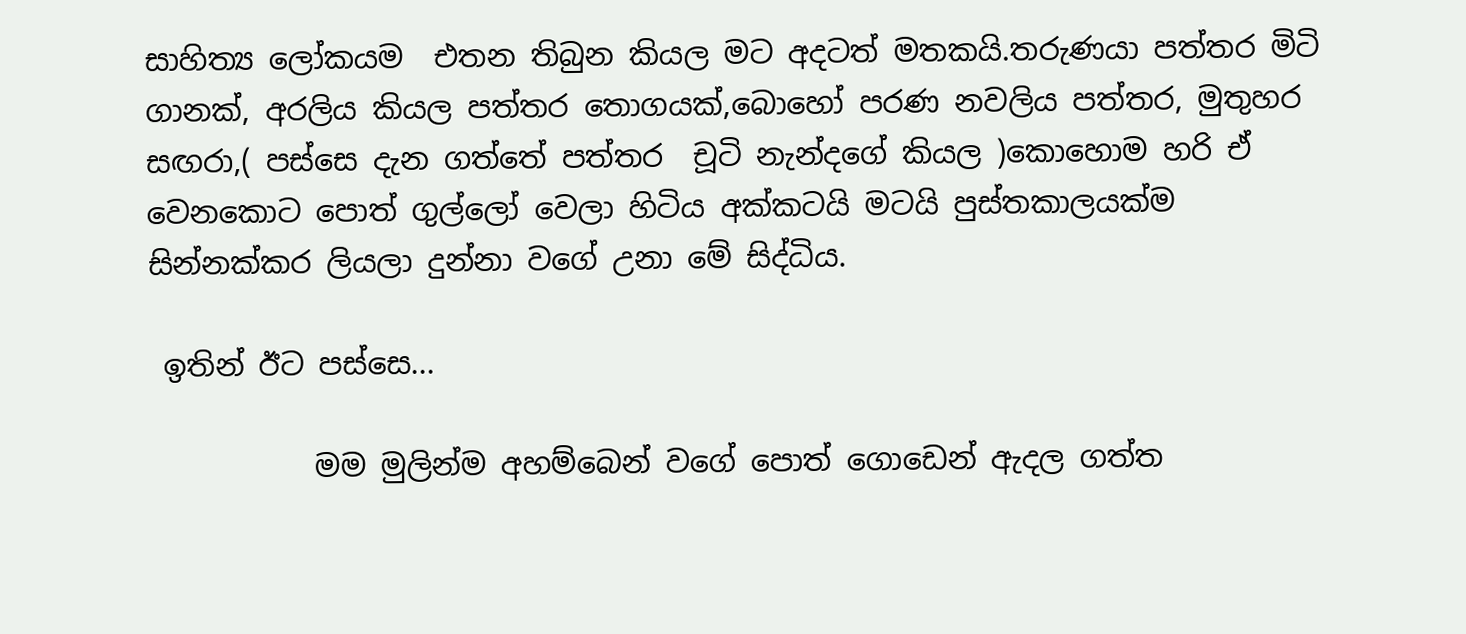සාහිත්‍ය ලෝකයම  එතන තිබුන කියල මට අදටත් මතකයි.තරුණයා පත්තර මිටි ගානක්, අරලිය කියල පත්තර තොගයක්,බොහෝ පරණ නවලිය පත්තර, මුතුහර සඟරා,( පස්සෙ දැන ගත්තේ පත්තර  චූටි නැන්දගේ කියල )කොහොම හරි ඒ වෙනකොට පොත් ගුල්ලෝ වෙලා හිටිය අක්කටයි මටයි පුස්තකාලයක්ම සින්නක්කර ලියලා දුන්නා වගේ උනා මේ සිද්ධිය.

 ඉතින් ඊට පස්සෙ...

           මම මුලින්ම අහම්බෙන් වගේ පොත් ගොඩෙන් ඇදල ගත්ත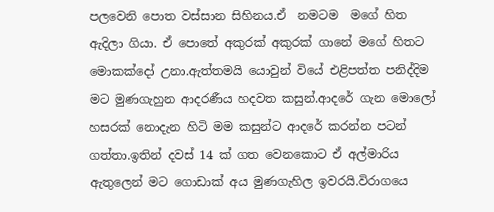පලවෙනි පොත වස්සාන සිහිනය.ඒ  නමටම  මගේ හිත ඇදිලා ගියා. ඒ පොතේ අකුරක් අකුරක් ගානේ මගේ හිතට මොකක්දෝ උනා.ඇත්තමයි යොවුන් වියේ එළිපත්ත පනිද්දිම මට මුණගැහුන ආදරණීය හදවත කසුන්.ආදරේ ගැන මොලෝ හසරක් නොදැන හිටි මම කසුන්ට ආදරේ කරන්න පටන් ගත්තා.ඉතින් දවස් 14 ක් ගත වෙනකොට ඒ අල්මාරිය ඇතුලෙන් මට ගොඩාක් අය මුණගැහිල ඉවරයි.විරාගයෙ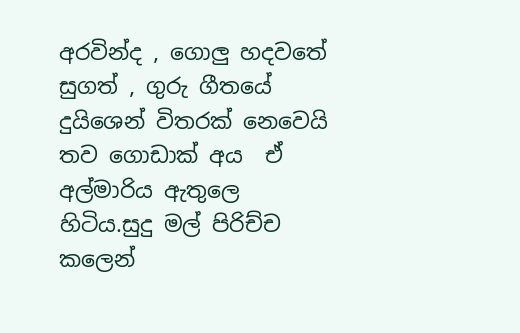අරවින්ද , ගොලු හදවතේ සුගත් , ගුරු ගීතයේ දුයිශෙන් විතරක් නෙවෙයි තව ගොඩාක් අය  ඒ අල්මාරිය ඇතුලෙ හිටිය.සුදු මල් පිරිච්ච කලෙන්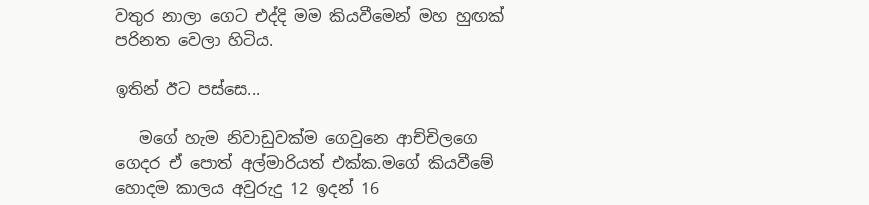වතුර නාලා ගෙට එද්දි මම කියවීමෙන් මහ හුඟක් පරිනත වෙලා හිටිය.

ඉතින් ඊට පස්සෙ...

   මගේ හැම නිවාඩුවක්ම ගෙවුනෙ ආච්චිලගෙ ගෙදර ඒ පොත් අල්මාරියත් එක්ක.මගේ කියවීමේ හොදම කාලය අවුරුදු 12 ඉදන් 16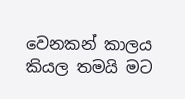වෙනකන් කාලය කියල තමයි මට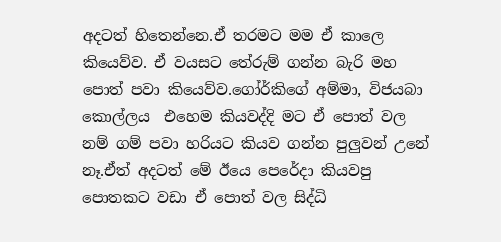අදටත් හිතෙන්නෙ.ඒ තරමට මම ඒ කාලෙ කියෙව්ව. ඒ වයසට තේරුම් ගන්න බැරි මහ පොත් පවා කියෙව්ව.ගෝර්කිගේ අම්මා, විජයබා කොල්ලය  එහෙම කියවද්දි මට ඒ පොත් වල නම් ගම් පවා හරියට කියව ගන්න පුලුවන් උනේ නෑ.ඒත් අදටත් මේ ඊයෙ පෙරේදා කියවපු පොතකට වඩා ඒ පොත් වල සිද්ධි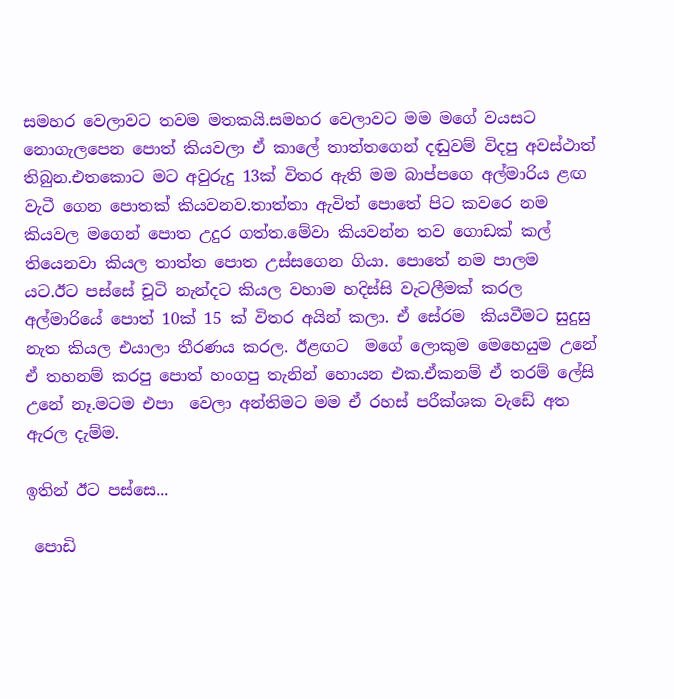සමහර වෙලාවට තවම මතකයි.සමහර වෙලාවට මම මගේ වයසට නොගැලපෙන පොත් කියවලා ඒ කාලේ තාත්තගෙන් දඬුවම් විදපු අවස්ථාත් තිබුන.එතකොට මට අවුරුදු 13ක් විතර ඇති මම බාප්පගෙ අල්මාරිය ළඟ වැටී ගෙන පොතක් කියවනව.තාත්තා ඇවිත් පොතේ පිට කවරෙ නම කියවල මගෙන් පොත උදුර ගත්ත.මේවා කියවන්න තව ගොඩක් කල් තියෙනවා කියල තාත්ත පොත උස්සගෙන ගියා. පොතේ නම පාලම යට.ඊට පස්සේ චූටි නැන්දට කියල වහාම හදිස්සි වැටලීමක් කරල අල්මාරියේ පොත් 10ක් 15 ක් විතර අයින් කලා. ඒ සේරම  කියවීමට සුදුසු නැත කියල එයාලා තීරණය කරල. ඊළඟට  මගේ ලොකුම මෙහෙයුම උනේ ඒ තහනම් කරපු පොත් හංගපු තැනින් හොයන එක.ඒකනම් ඒ තරම් ලේසි උනේ නෑ.මටම එපා  වෙලා අන්තිමට මම ඒ රහස් පරීක්ශක වැඩේ අත ඇරල දැම්ම.

ඉතින් ඊට පස්සෙ...

 පොඩි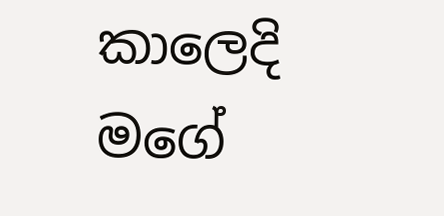කාලෙදි මගේ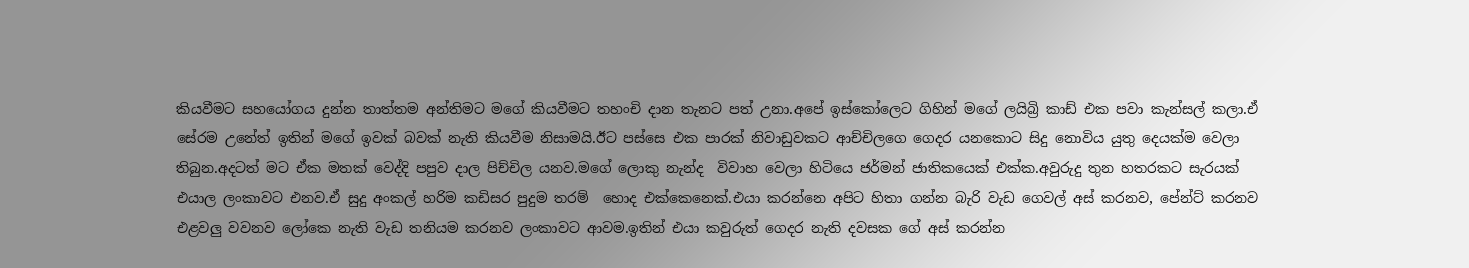කියවීමට සහයෝගය දුන්න තාත්තම අන්තිමට මගේ කියවීමට තහංචි දාන තැනට පත් උනා.අපේ ඉස්කෝලෙට ගිහින් මගේ ලයිබ්‍රි කාඩ් එක පවා කැන්සල් කලා.ඒ සේරම උනේත් ඉතින් මගේ ඉවක් බවක් නැති කියවීම නිසාමයි.ඊට පස්සෙ එක පාරක් නිවාඩුවකට ආච්චිලගෙ ගෙදර යනකොට සිදු නොවිය යුතු දෙයක්ම වෙලා තිබුන.අදටත් මට ඒක මතක් වෙද්දි පපුව දාල පිච්චිල යනව.මගේ ලොකු නැන්ද  විවාහ වෙලා හිටියෙ ජර්මන් ජාතිකයෙක් එක්ක.අවුරුදු තුන හතරකට සැරයක් එයාල ලංකාවට එනව.ඒ සුදු අංකල් හරිම කඩිසර පුදුම තරම්  හොද එක්කෙනෙක්.එයා කරන්නෙ අපිට හිතා ගන්න බැරි වැඩ ගෙවල් අස් කරනව, පේන්ට් කරනව එළවලු වවනව ලෝකෙ නැති වැඩ තනියම කරනව ලංකාවට ආවම.ඉතින් එයා කවුරුත් ගෙදර නැති දවසක ගේ අස් කරන්න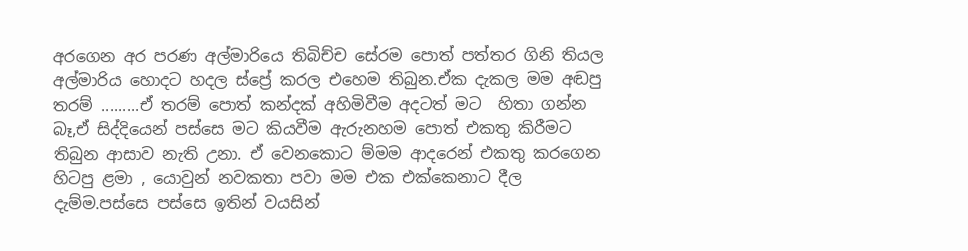අරගෙන අර පරණ අල්මාරියෙ තිබිච්ච සේරම පොත් පත්තර ගිනි තියල අල්මාරිය හොදට හදල ස්ප්‍රේ කරල එහෙම තිබුන.ඒක දැකල මම අඬපු තරම් .........ඒ තරම් පොත් කන්දක් අහිමිවීම අදටත් මට  හිතා ගන්න බෑ,ඒ සිද්දියෙන් පස්සෙ මට කියවීම ඇරුනහම පොත් එකතු කිරීමට තිබුන ආසාව නැති උනා. ඒ වෙනකොට ම්මම ආදරෙන් එකතු කරගෙන හිටපු ළමා , යොවුන් නවකතා පවා මම එක එක්කෙනාට දීල දැම්ම.පස්සෙ පස්සෙ ඉතින් වයසින්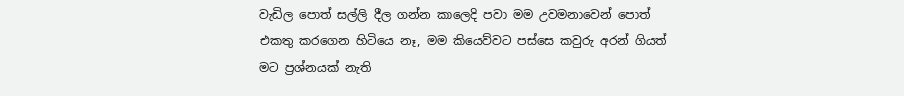වැඩිල පොත් සල්ලි දීල ගන්න කාලෙදි පවා මම උවමනාවෙන් පොත් එකතු කරගෙන හිටියෙ නෑ, මම කියෙව්වට පස්සෙ කවුරු අරන් ගියත් මට ප්‍රශ්නයක් නැති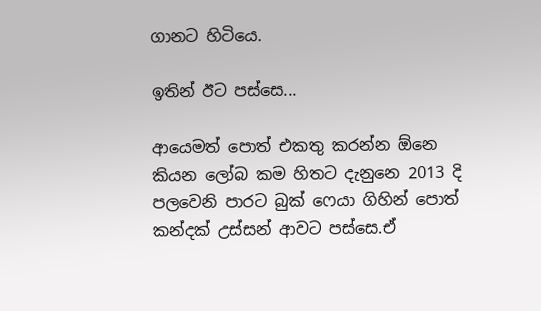ගානට හිටියෙ.

ඉතින් ඊට පස්සෙ...

ආයෙමත් පොත් එකතු කරන්න ඕනෙ කියන ලෝබ කම හිතට දැනුනෙ 2013 දි පලවෙනි පාරට බුක් ෆෙයා ගිහින් පොත් කන්දක් උස්සන් ආවට පස්සෙ.ඒ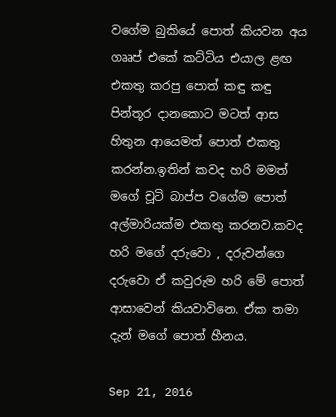වගේම බුකියේ පොත් කියවන අය ගෲප් එකේ කට්ටිය එයාල ළඟ එකතු කරපු පොත් කඳු කඳු පින්තූර දානකොට මටත් ආස හිතුන ආයෙමත් පොත් එකතු කරන්න.ඉතින් කවද හරි මමත් මගේ චූටි බාප්ප වගේම පොත් අල්මාරියක්ම එකතු කරනව.කවද හරි මගේ දරුවො , දරුවන්ගෙ දරුවො ඒ කවුරුම හරි මේ පොත් ආසාවෙන් කියවාවිනෙ. ඒක තමා දැන් මගේ පොත් හීනය.

Sep 21, 2016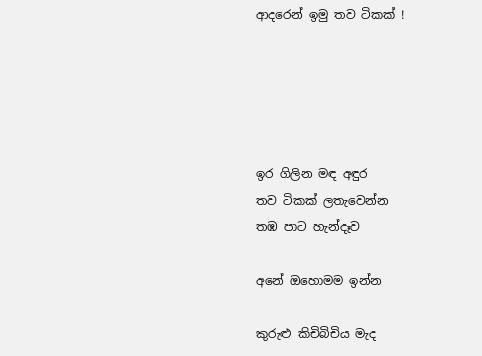ආදරෙන් ඉමු තව ටිකක් !





ඉර ගිලින මඳ අඳුර
තව ටිකක් ලතැවෙන්න
තඹ පාට හැන්දෑව

අනේ ඔහොමම ඉන්න

කුරුළු කිචිබිචිය මැද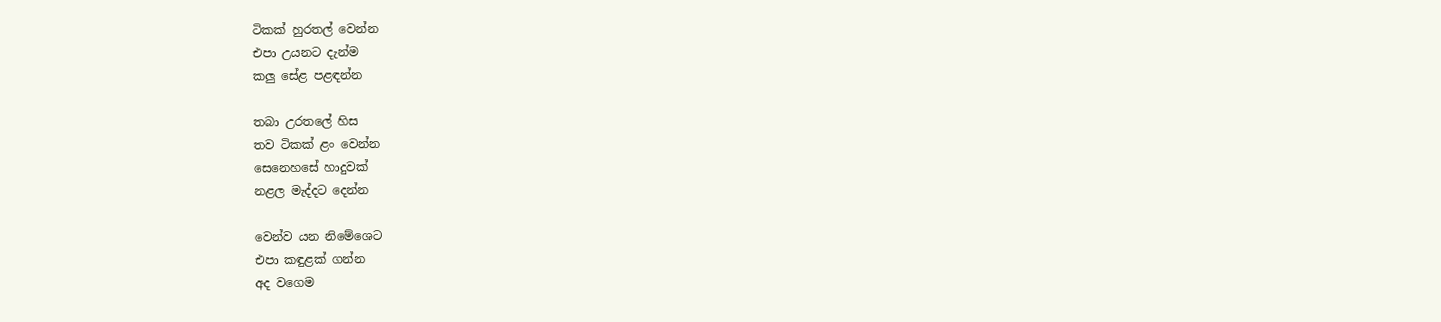ටිකක් හුරතල් වෙන්න
එපා උයනට දැන්ම
කලු සේළ පළඳන්න

තබා උරතලේ හිස
තව ටිකක් ළං වෙන්න
සෙනෙහසේ හාදුවක්
නළල මැද්දට දෙන්න

වෙන්ව යන නිමේශෙට
එපා කඳුළක් ගන්න
අද වගෙම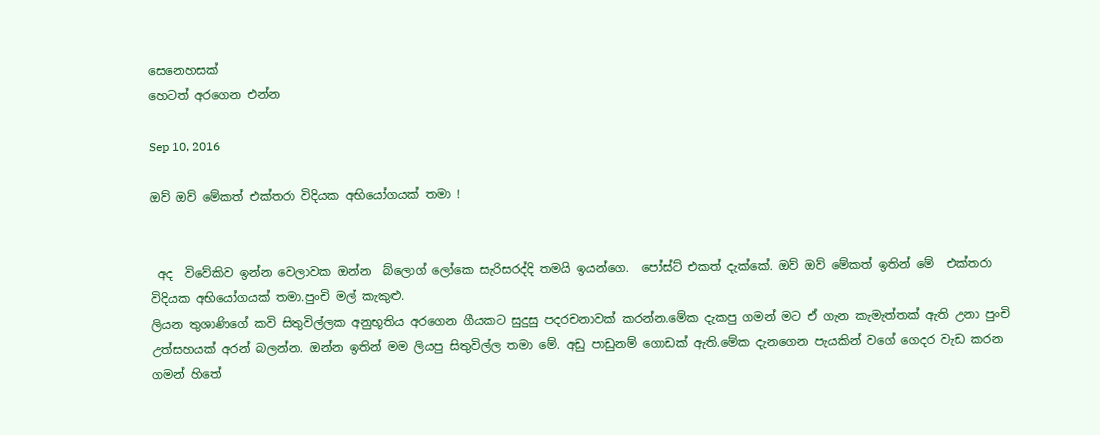සෙනෙහසක්
හෙටත් අරගෙන එන්න

Sep 10, 2016

ඔව් ඔව් මේකත් එක්තරා විදියක අභියෝගයක් තමා !


 අද  විවේකිව ඉන්න වෙලාවක ඔන්න  බ්ලොග් ලෝකෙ සැරිසරද්දි තමයි ඉයන්ගෙ.  පෝස්ට් එකත් දැක්කේ. ඔව් ඔව් මේකත් ඉතින් මේ  එක්තරා විදියක අභියෝගයක් තමා.පුංචි මල් කැකුළු.
ලියන තුශාණිගේ කවි සිතුවිල්ලක අනුභූතිය අරගෙන ගීයකට සුදුසු පදරචනාවක් කරන්න.මේක දැකපු ගමන් මට ඒ ගැන කැමැත්තක් ඇති උනා පුංචි උත්සහයක් අරන් බලන්න. ඔන්න ඉතින් මම ලියපු සිතුවිල්ල තමා මේ. අඩු පාඩුනම් ගොඩක් ඇති.මේක දැනගෙන පැයකින් වගේ ගෙදර වැඩ කරන ගමන් හිතේ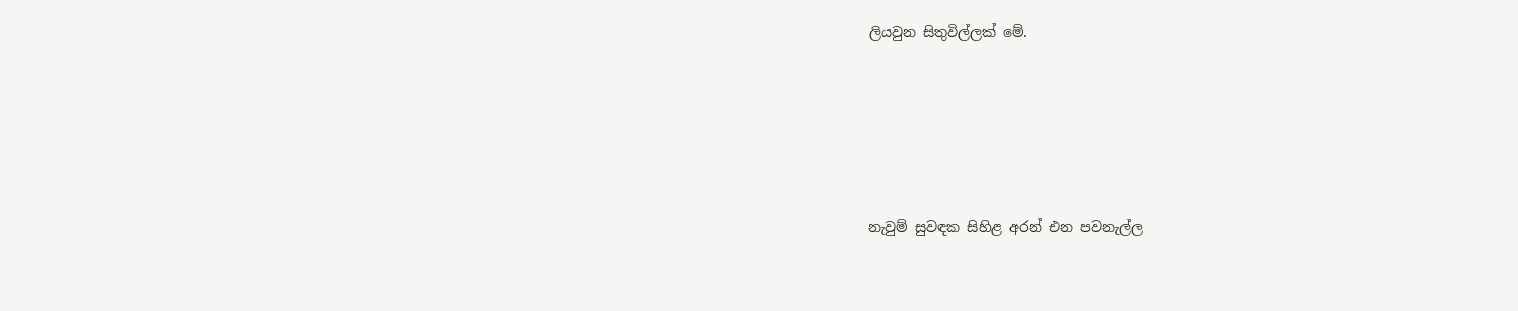ලියවුන සිතුවිල්ලක් මේ.





නැවුම් සුවඳක සිහිළ අරන් එන පවනැල්ල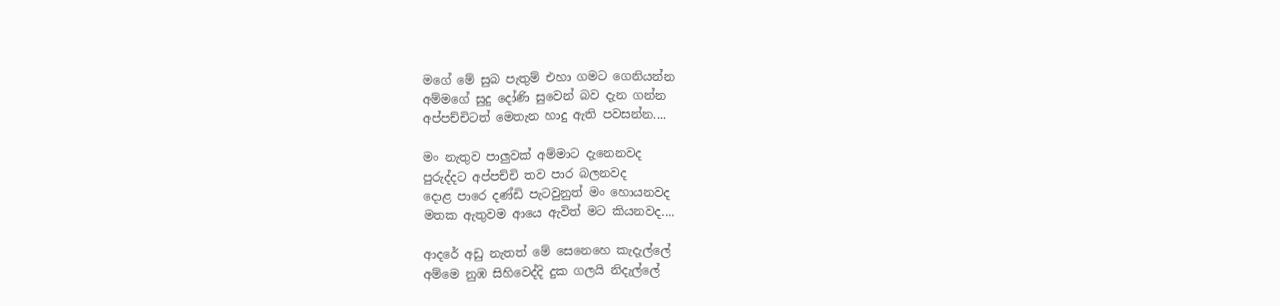මගේ මේ සුබ පැතුම් එහා ගමට ගෙනියන්න
අම්මගේ සුදු දෝණි සුවෙන් බව දැන ගන්න
අප්පච්චිටත් මෙතැන හාදු ඇති පවසන්න....

මං නැතුව පාලුවක් අම්මාට දැනෙනවද
පුරුද්දට අප්පච්චි තව පාර බලනවද
දොළ පාරෙ දණ්ඩි පැටවුනුත් මං හොයනවද
මතක ඇතුවම ආයෙ ඇවිත් මට කියනවද....

ආදරේ අඩු නැතත් මේ සෙනෙහෙ කැදැල්ලේ
අම්මෙ නුඹ සිහිවෙද්දි දුක ගලයි නිදැල්ලේ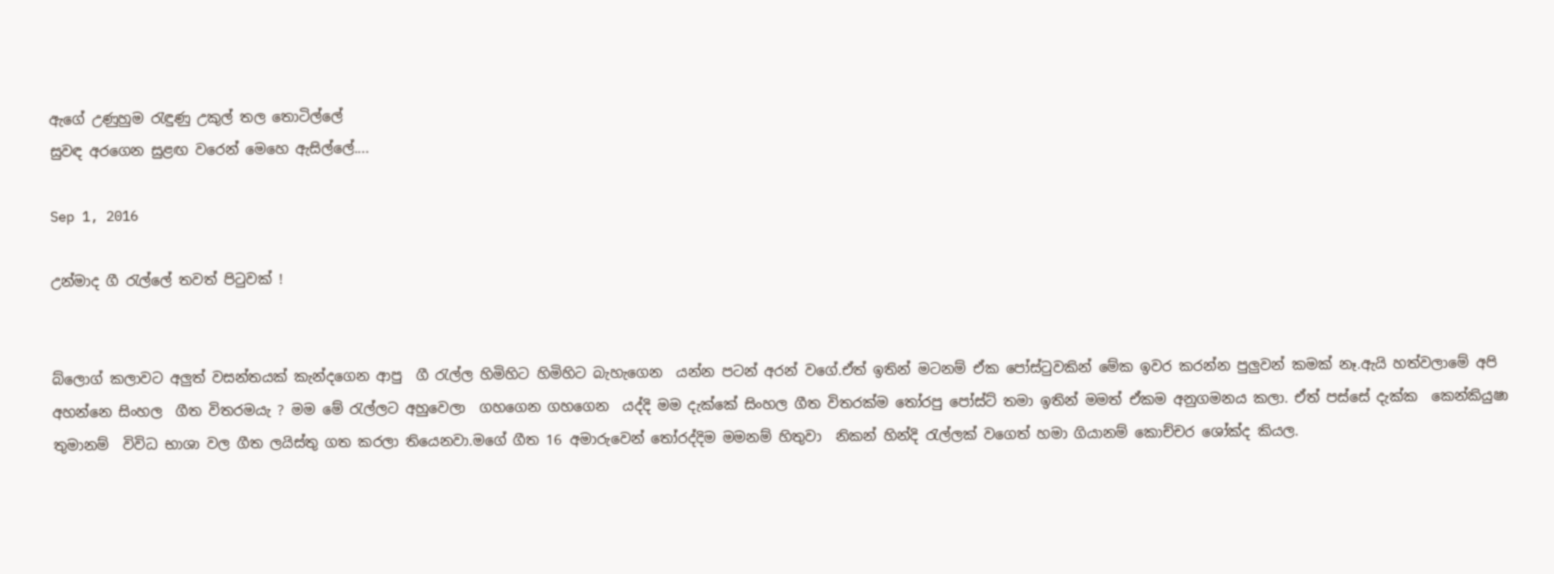ඇගේ උණුහුම රැඳුණු උකුල් තල තොටිල්ලේ
සුවඳ අරගෙන සුළඟ වරෙන් මෙහෙ ඇසිල්ලේ....

Sep 1, 2016

උන්මාද ගී රැල්ලේ තවත් පිටුවක් !


බ්ලොග් කලාවට අලුත් වසන්තයක් කැන්දගෙන ආපු  ගී රැල්ල හිමිහිට හිමිහිට බැහැගෙන  යන්න පටන් අරන් වගේ.ඒත් ඉතින් මටනම් ඒක පෝස්ටුවකින් මේක ඉවර කරන්න පුලුවන් කමක් නෑ.ඇයි හත්වලාමේ අපි අහන්නෙ සිංහල  ගීත විතරමයැ ? මම මේ රැල්ලට අහුවෙලා  ගහගෙන ගහගෙන  යද්දි මම දැක්කේ සිංහල ගීත විතරක්ම තෝරපු පෝස්ට් තමා ඉතින් මමත් ඒකම අනුගමනය කලා. ඒත් පස්සේ දැක්ක  කෙන්කියුෂා තුමානම්  විවිධ භාශා වල ගීත ලයිස්තු ගත කරලා තියෙනවා.මගේ ගීත 16 අමාරුවෙන් තෝරද්දිම මමනම් හිතුවා  නිකන් හින්දි රැල්ලක් වගෙත් හමා ගියානම් කොච්චර ශෝක්ද කියල.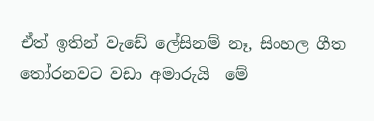ඒත් ඉතින් වැඩේ ලේසිනම් නෑ, සිංහල ගීත තෝරනවට වඩා අමාරුයි  මේ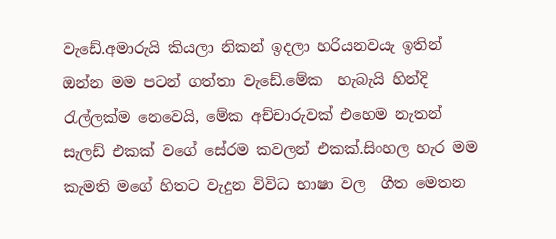වැඩේ.අමාරුයි කියලා නිකන් ඉදලා හරියනවයැ ඉතින් ඔන්න මම පටන් ගත්තා වැඩේ.මේක  හැබැයි හින්දි රැල්ලක්ම නෙවෙයි, මේක අච්චාරුවක් එහෙම නැතන්  සැලඩ් එකක් වගේ සේරම කවලන් එකක්.සිංහල හැර මම කැමති මගේ හිතට වැදුන විවිධ භාෂා වල  ගීත මෙතන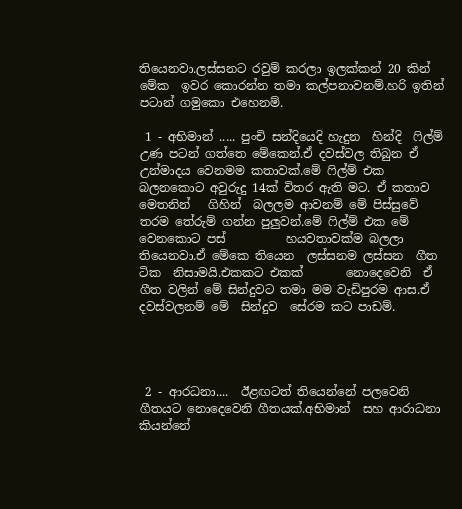තියෙනවා.ලස්සනට රවුම් කරලා ඉලක්කන් 20 කින් මේක  ඉවර කොරන්න තමා කල්පනාවනම්.හරි ඉතින් පටාන් ගමුකො එහෙනම්.

 1 - අභිමාන් ..... පුංචි සන්දියෙදි හැදුන  හින්දි  ෆිල්ම් උණ පටන් ගත්තෙ මේකෙන්.ඒ දවස්වල තිබුන ඒ        උන්මාදය වෙනමම කතාවක්.මේ ෆිල්ම් එක බලනකොට අවුරුදු 14ක් විතර ඇති මට. ඒ කතාව   මෙතනින්   ගිහින්  බලලම ආවනම් මේ පිස්සුවේ තරම තේරුම් ගන්න පුලුවන්.මේ ෆිල්ම් එක මේ වෙනකොට පස්          හයවතාවක්ම බලලා තියෙනවා.ඒ මේකෙ තියෙන  ලස්සනම ලස්සන  ගීත ටික  නිසාමයි.එකකට එකක්       නොදෙවෙනි  ඒ ගීත වලින් මේ සින්දුවට තමා මම වැඩිපුරම ආස.ඒ දවස්වලනම් මේ  සින්දුව  සේරම කට පාඩම්.




 2 - ආරධනා....  ඊළඟටත් තියෙන්නේ පලවෙනි ගීතයට නොදෙවෙනි ගීතයක්.අභිමාන්  සහ ආරාධනා කියන්නේ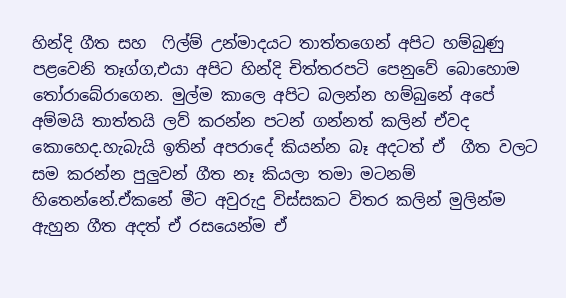හින්දි ගීත සහ  ෆිල්ම් උන්මාදයට තාත්තගෙන් අපිට හම්බුණු පළවෙනි තෑග්ග,එයා අපිට හින්දි චිත්තරපටි පෙනුවේ බොහොම තෝරාබේරාගෙන. මුල්ම කාලෙ අපිට බලන්න හම්බුනේ අපේ අම්මයි තාත්තයි ලව් කරන්න පටන් ගන්නත් කලින් ඒවද කොහෙද.හැබැයි ඉතින් අපරාදේ කියන්න බෑ අදටත් ඒ  ගීත වලට සම කරන්න පුලුවන් ගීත නෑ කියලා තමා මටනම් හිතෙන්නේ.ඒකනේ මීට අවුරුදු විස්සකට විතර කලින් මුලින්ම ඇහුන ගීත අදත් ඒ රසයෙන්ම ඒ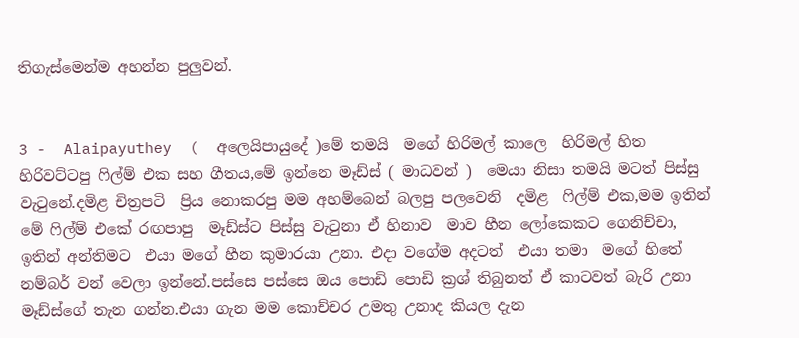තිගැස්මෙන්ම අහන්න පුලුවන්.


3 -  Alaipayuthey  (  අලෙයිපායුදේ )මේ තමයි  මගේ හිරිමල් කාලෙ  හිරිමල් හිත හිරිවට්ටපු ෆිල්ම් එක සහ ගීතය,මේ ඉන්නෙ මෑඩ්ස් ( මාධවන් )  මෙයා නිසා තමයි මටත් පිස්සු වැටුනේ.දමිළ චිත්‍රපටි  ප්‍රිය නොකරපු මම අහම්බෙන් බලපු පලවෙනි  දමිළ  ෆිල්ම් එක,මම ඉතින් මේ ෆිල්ම් එකේ රඟපාපු  මෑඩ්ස්ට පිස්සු වැටුනා ඒ හිනාව  මාව හීන ලෝකෙකට ගෙනිච්චා, ඉතින් අන්තිමට  එයා මගේ හීන කුමාරයා උනා. එදා වගේම අදටත්  එයා තමා  මගේ හිතේ  නම්බර් වන් වෙලා ඉන්නේ.පස්සෙ පස්සෙ ඔය පොඩි පොඩි ක්‍රශ් තිබුනත් ඒ කාටවත් බැරි උනා  මෑඩ්ස්ගේ තැන ගන්න.එයා ගැන මම කොච්චර උමතු උනාද කියල දැන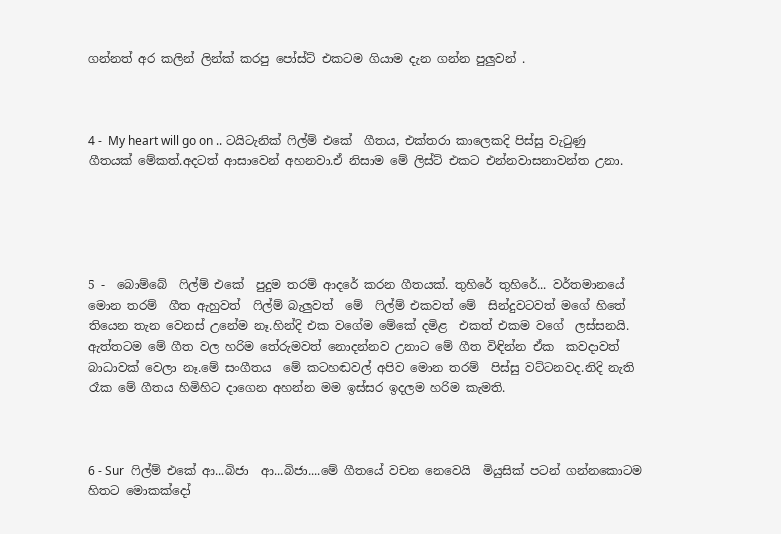ගන්නත් අර කලින් ලින්ක් කරපු පෝස්ට් එකටම ගියාම දැන ගන්න පුලුවන් .



4 -  My heart will go on .. ටයිටැනික් ෆිල්ම් එකේ  ගීතය, එක්තරා කාලෙකදි පිස්සු වැටුණු  ගීතයක් මේකත්.අදටත් ආසාවෙන් අහනවා.ඒ නිසාම මේ ලිස්ට් එකට එන්නවාසනාවන්ත උනා.





5 -  බොම්බේ  ෆිල්ම් එකේ  පුදුම තරම් ආදරේ කරන ගීතයක්. තුහිරේ තුහිරේ... වර්තමානයේ මොන තරම්  ගීත ඇහුවත්  ෆිල්ම් බැලුවත්  මේ  ෆිල්ම් එකවත් මේ  සින්දුවටවත් මගේ හිතේ තියෙන තැන වෙනස් උනේම නෑ.හින්දි එක වගේම මේකේ දමිළ  එකත් එකම වගේ  ලස්සනයි. ඇත්තටම මේ ගීත වල හරිම තේරුමවත් නොදන්නව උනාට මේ ගීත විඳින්න ඒක  කවදාවත්  බාධාවක් වෙලා නෑ.මේ සංගීතය  මේ කටහඬවල් අපිව මොන තරම්  පිස්සු වට්ටනවද.නිදි නැති රෑක මේ ගීතය හිමිහිට දාගෙන අහන්න මම ඉස්සර ඉදලම හරිම කැමති.



6 - Sur  ෆිල්ම් එකේ ආ...බිජා  ආ...බිජා....මේ ගීතයේ වචන නෙවෙයි  මියුසික් පටන් ගන්නකොටම හිතට මොකක්දෝ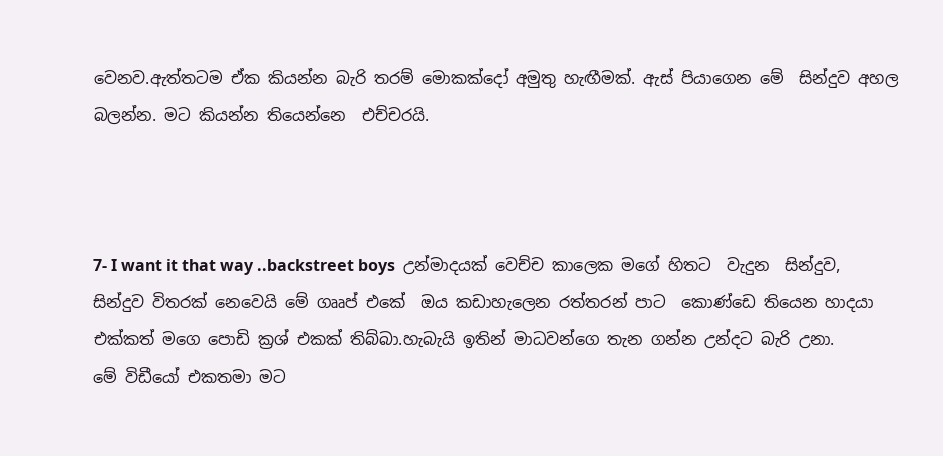වෙනව.ඇත්තටම ඒක කියන්න බැරි තරම් මොකක්දෝ අමුතු හැඟීමක්. ඇස් පියාගෙන මේ  සින්දුව අහල බලන්න. මට කියන්න තියෙන්නෙ  එච්චරයි.



7- I want it that way ..backstreet boys  උන්මාදයක් වෙච්ච කාලෙක මගේ හිතට  වැදුන  සින්දුව, සින්දුව විතරක් නෙවෙයි මේ ගෲප් එකේ  ඔය කඩාහැලෙන රත්තරන් පාට  කොණ්ඩෙ තියෙන හාදයා එක්කත් මගෙ පොඩි ක්‍රශ් එකක් තිබ්බා.හැබැයි ඉතින් මාධවන්ගෙ තැන ගන්න උන්දට බැරි උනා.
මේ විඩීයෝ එකතමා මට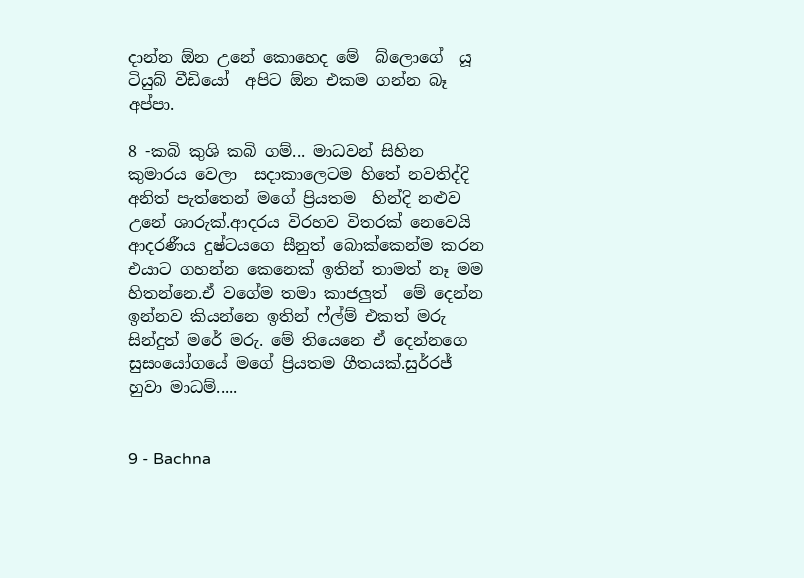දාන්න ඕන උනේ කොහෙද මේ  බ්ලොගේ  යූ ටියුබ් වීඩියෝ  අපිට ඕන එකම ගන්න බෑ අප්පා.

8 -කබි කුශි කබි ගම්... මාධවන් සිහින කුමාරය වෙලා  සදාකාලෙටම හිතේ නවතිද්දි අනිත් පැත්තෙන් මගේ ප්‍රියතම  හින්දි නළුව උනේ ශාරුක්.ආදරය විරහව විතරක් නෙවෙයි ආදරණීය දුෂ්ටයගෙ සීනුත් බොක්කෙන්ම කරන එයාට ගහන්න කෙනෙක් ඉතින් තාමත් නෑ මම හිතන්නෙ.ඒ වගේම තමා කාජලුත්  මේ දෙන්න  ඉන්නව කියන්නෙ ඉතින් ෆ්ල්ම් එකත් මරු සින්දුත් මරේ මරු. මේ තියෙනෙ ඒ දෙන්නගෙ සුසංයෝගයේ මගේ ප්‍රියතම ගීතයක්.සුර්‍රජ් හුවා මාධම්.....


9 - Bachna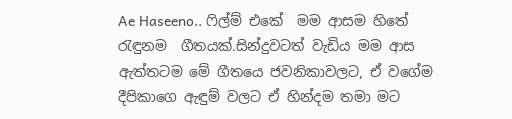Ae Haseeno.. ෆිල්ම් එකේ  මම ආසම හිතේ රැඳුනම  ගීතයක්.සින්දුවටත් වැඩිය මම ආස ඇත්තටම මේ ගීතයෙ ජවනිකාවලට, ඒ වගේම දීපිකාගෙ ඇඳුම් වලට ඒ හින්දම තමා මට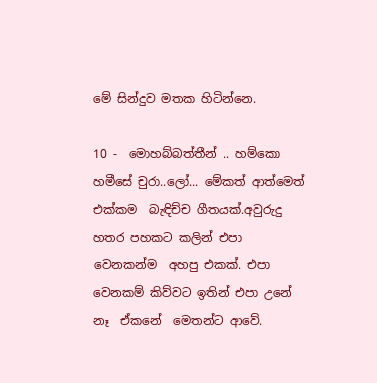මේ සින්දුව මතක හිටින්නෙ.

10 -  මොහබ්බත්තීන් .. හම්කො හමීසේ චුරා..ලෝ... මේකත් ආත්මෙත් එක්කම  බැඳිච්ච ගීතයක්.අවුරුදු හතර පහකට කලින් එපා වෙනකන්ම  අහපු එකක්. එපා වෙනකම් කිව්වට ඉතින් එපා උනේ නෑ  ඒකනේ  මෙතන්ට ආවේ.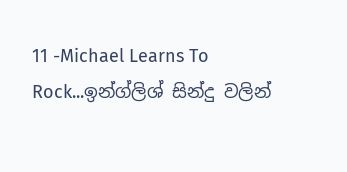11 -Michael Learns To Rock...ඉන්ග්ලිශ් සින්දු වලින්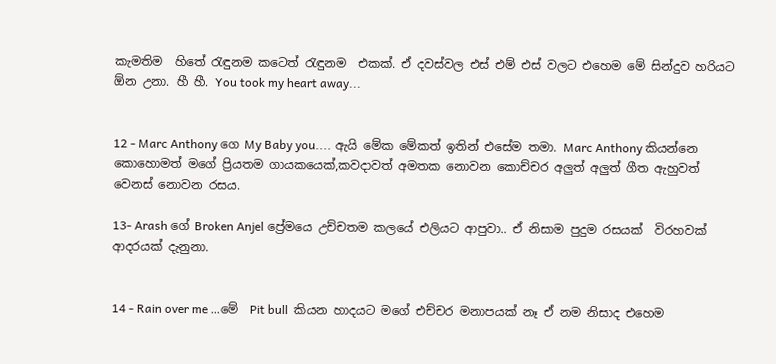කැමතිම  හිතේ රැඳුනම කටෙත් රැඳුනම  එකක්. ඒ දවස්වල එස් එම් එස් වලට එහෙම මේ සින්දුව හරියට ඕන උනා. හී හී. You took my heart away...


12 - Marc Anthony ගෙ My Baby you.... ඇයි මේක මේකත් ඉතින් එසේම තමා. Marc Anthony කියන්නෙ කොහොමත් මගේ ප්‍රියතම ගායකයෙක්,කවදාවත් අමතක නොවන කොච්චර අලුත් අලුත් ගීත ඇහුවත් වෙනස් නොවන රසය.

13- Arash ගේ Broken Anjel ප්‍රේමයෙ උච්චතම කලයේ එලියට ආපුවා.. ඒ නිසාම පුදුම රසයක්  විරහවක් ආදරයක් දැනුනා.


14 - Rain over me ...මේ  Pit bull  කියන හාදයට මගේ එච්චර මනාපයක් නෑ ඒ නම නිසාද එහෙම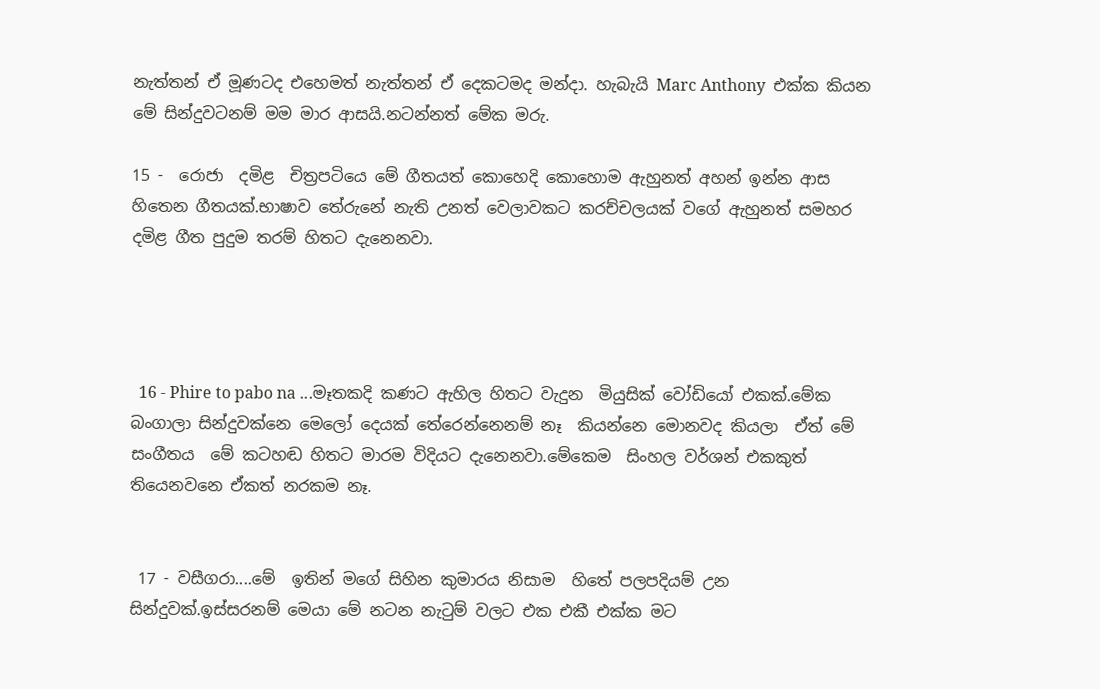නැත්තන් ඒ මූණටද එහෙමත් නැත්තන් ඒ දෙකටමද මන්දා. හැබැයි Marc Anthony  එක්ක කියන මේ සින්දුවටනම් මම මාර ආසයි.නටන්නත් මේක මරු.

15 -  රොජා  දමිළ  චිත්‍රපටියෙ මේ ගීතයත් කොහෙදි කොහොම ඇහුනත් අහන් ඉන්න ආස හිතෙන ගීතයක්.භාෂාව තේරුනේ නැති උනත් වෙලාවකට කරච්චලයක් වගේ ඇහුනත් සමහර දමිළ ගීත පුදුම තරම් හිතට දැනෙනවා.




  16 - Phire to pabo na ...මෑතකදි කණට ඇහිල හිතට වැදුන  මියුසික් වෝඩියෝ එකක්.මේක බංගාලා සින්දුවක්නෙ මෙලෝ දෙයක් තේරෙන්නෙනම් නෑ  කියන්නෙ මොනවද කියලා  ඒත් මේ  සංගීතය  මේ කටහඬ හිතට මාරම විදියට දැනෙනවා.මේකෙම  සිංහල වර්ශන් එකකුත් තියෙනවනෙ ඒකත් නරකම නෑ.


 17 - වසීගරා....මේ  ඉතින් මගේ සිහින කුමාරය නිසාම  හිතේ පලපදියම් උන  සින්දුවක්.ඉස්සරනම් මෙයා මේ නටන නැටුම් වලට එක එකී එක්ක මට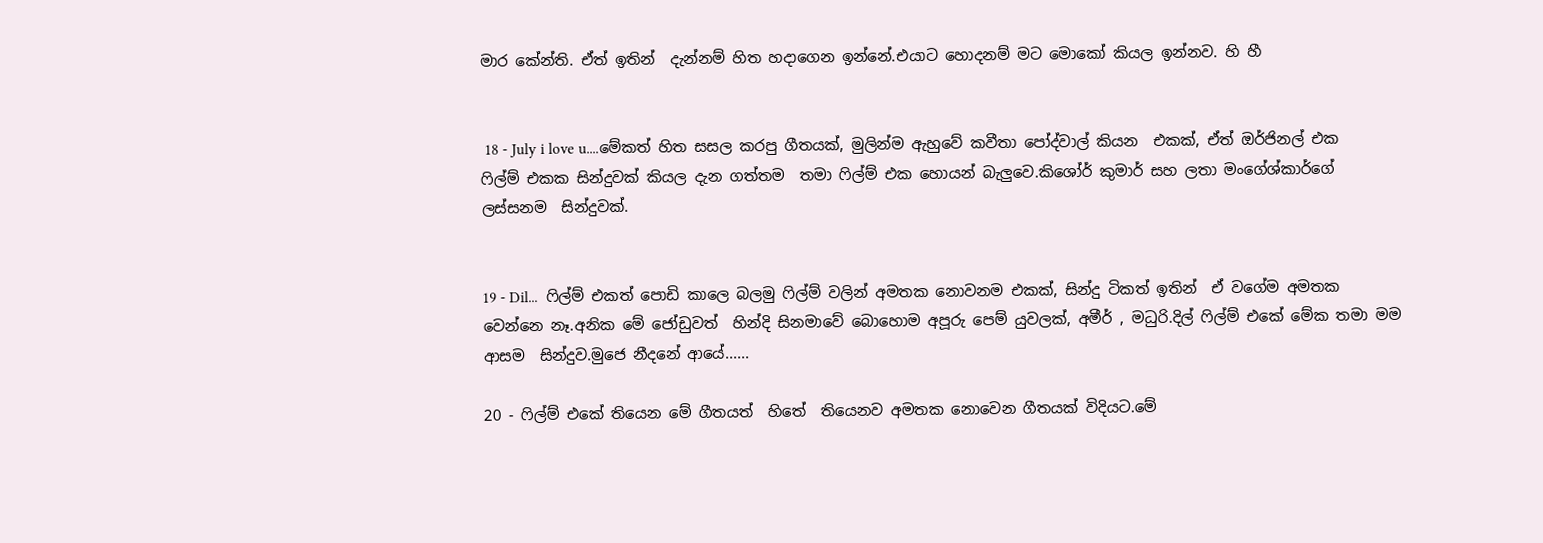මාර කේන්ති. ඒත් ඉතින්  දැන්නම් හිත හදාගෙන ඉන්නේ.එයාට හොදනම් මට මොකෝ කියල ඉන්නව. හි හී


 18 - July i love u....මේකත් හිත සසල කරපු ගීතයක්, මුලින්ම ඇහුවේ කවීතා පෝද්වාල් කියන  එකක්, ඒත් ඔර්ජිනල් එක  ෆිල්ම් එකක සින්දුවක් කියල දැන ගත්තම  තමා ෆිල්ම් එක හොයන් බැලුවෙ.කිශෝර් කුමාර් සහ ලතා මංගේශ්කාර්ගේ  ලස්සනම  සින්දුවක්.


19 - Dil...  ෆිල්ම් එකත් පොඩි කාලෙ බලමු ෆිල්ම් වලින් අමතක නොවනම එකක්, සින්දු ටිකත් ඉතින්  ඒ වගේම අමතක වෙන්නෙ නෑ.අනික මේ ජෝඩුවත්  හින්දි සිනමාවේ බොහොම අපූරු පෙම් යුවලක්, අමීර් , මධුරි.දිල් ෆිල්ම් එකේ මේක තමා මම ආසම  සින්දුව.මුජෙ නීදනේ ආයේ......

20 - ෆිල්ම් එකේ තියෙන මේ ගීතයත්  හිතේ  තියෙනව අමතක නොවෙන ගීතයක් විදියට.මේ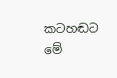කටහඬට  මේ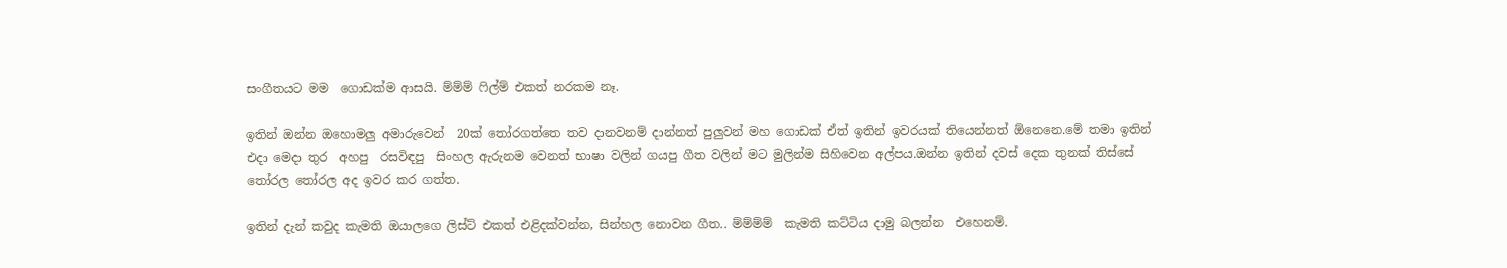සංගීතයට මම  ගොඩක්ම ආසයි. ම්ම්ම් ෆිල්ම් එකත් නරකම නෑ.

ඉතින් ඔන්න ඔහොමලු අමාරුවෙන්  20ක් තෝරගත්තෙ තව දානවනම් දාන්නත් පුලුවන් මහ ගොඩක් ඒත් ඉතින් ඉවරයක් තියෙන්නත් ඕනෙනෙ.මේ තමා ඉතින් එදා මෙදා තුර  අහපු  රසවිඳපු  සිංහල ඇරුනම වෙනත් භාෂා වලින් ගයපු ගීත වලින් මට මුලින්ම සිහිවෙන අල්පය.ඔන්න ඉතින් දවස් දෙක තුනක් තිස්සේ තෝරල තෝරල අද ඉවර කර ගත්ත.

ඉතින් දැන් කවුද කැමති ඔයාලගෙ ලිස්ට් එකත් එළිදක්වන්න, සින්හල නොවන ගීත.. ම්ම්ම්ම්  කැමති කට්ටිය දාමු බලන්න  එහෙනම්.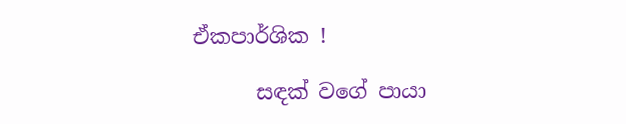ඒකපාර්ශික !

      සඳක් වගේ පායා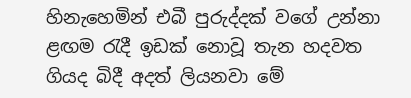හිනැහෙමින් එබී පුරුද්දක් වගේ උන්නා ළඟම රැදී ඉඩක් නොවූ තැන හදවත ගියද බිදී අදත් ලියනවා මේ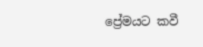ප්‍රේමයට කවී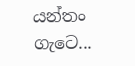යන්තං ගැටෙ...